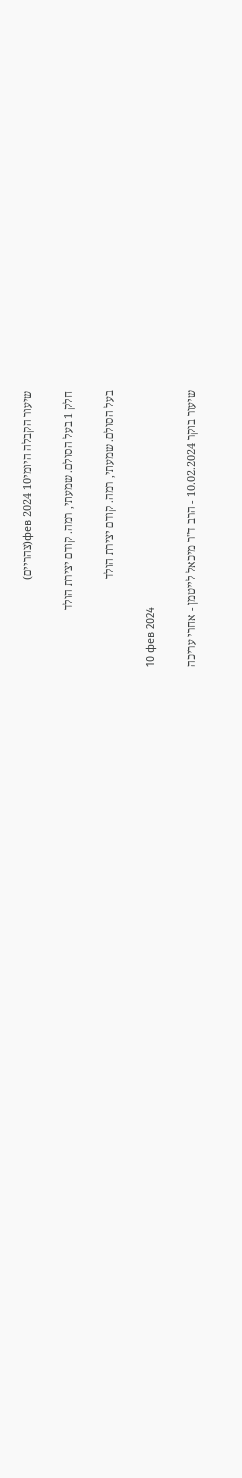שיעור הקבלה היומי10 фев 2024(צהריים)

חלק 1 בעל הסולם. שמעתי, רמה. קודם יצירת הולד

בעל הסולם. שמעתי, רמה. קודם יצירת הולד

10 фев 2024

שיעור בוקר 10.02.2024 - הרב ד"ר מיכאל לייטמן - אחרי עריכה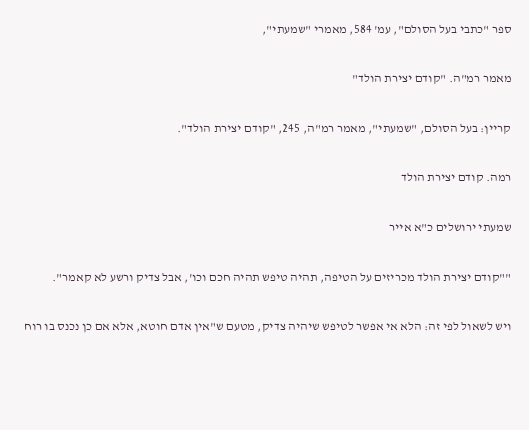ספר "כתבי בעל הסולם", עמ' 584, מאמרי "שמעתי",

מאמר רמ"ה. "קודם יצירת הולד"

קריין: בעל הסולם, "שמעתי", מאמר רמ"ה, 245, "קודם יצירת הולד".

רמה. קודם יצירת הולד

שמעתי ירושלים כ"א אייר

""קודם יצירת הולד מכריזים על הטיפה, תהיה טיפש תהיה חכם וכו', אבל צדיק ורשע לא קאמר".

ויש לשאול לפי זה: הלא אי אפשר לטיפש שיהיה צדיק, מטעם ש"אין אדם חוטא, אלא אם כן נכנס בו רוח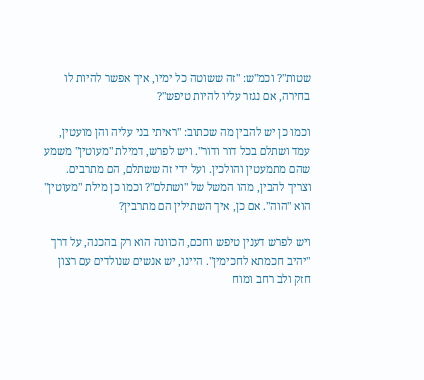שטות"? וכמ"ש: "זה ששוטה כל ימיו, איך אפשר להיות לו בחירה, אם נגזר עליו להיות טיפש"?

וכמו כן יש להבין מה שכתוב: "ראיתי בני עליה והן מועטין, עמד ושתלם בכל דור ודור". ויש לפרש, דמילת "מעוטין" משמע שהם מתמעטין והולכין. ועל ידי זה ששתלם, הם מתרבים. וצריך להבין, מהו המשל של "ושתלם"? וכמו כן מילת "מעוטין" הוא "הוה". אם כן, איך השתילין הם מתרבין?

ויש לפרש דענין טיפש וחכם, הכוונה הוא רק בהכנה, על דרך "יהיב חכמתא לחכימין". היינו, יש אנשים שנולדים עם רצון חזק ולב רחב ומוח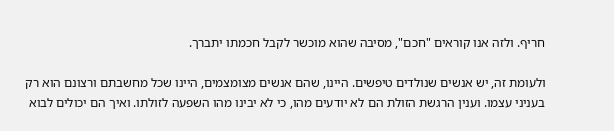חריף. ולזה אנו קוראים "חכם", מסיבה שהוא מוכשר לקבל חכמתו יתברך.

ולעומת זה, יש אנשים שנולדים טיפשים. היינו, שהם אנשים מצומצמים, היינו שכל מחשבתם ורצונם הוא רק בעניני עצמו. וענין הרגשת הזולת הם לא יודעים מהו, כי לא יבינו מהו השפעה לזולתו. ואיך הם יכולים לבוא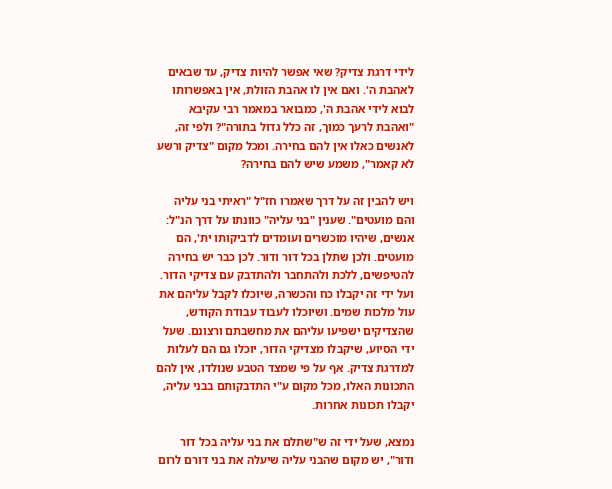לידי דרגת צדיק? שאי אפשר להיות צדיק, עד שבאים לאהבת ה'. ואם אין לו אהבת הזולת, אין באפשרותו לבוא לידי אהבת ה', כמבואר במאמר רבי עקיבא "ואהבת לרעך כמוך, זה כלל גדול בתורה"? ולפי זה, לאנשים כאלו אין להם בחירה. ומכל מקום "צדיק ורשע לא קאמר", משמע שיש להם בחירה?

ויש להבין זה על דרך שאמרו חז"ל "ראיתי בני עליה והם מועטים". שענין "בני עליה" כוונתו על דרך הנ"ל: אנשים, שיהיו מוכשרים ועומדים לדביקותו ית', הם מועטים. ולכן שתלן בכל דור ודור. לכן כבר יש בחירה להטיפשים, ללכת ולהתחבר ולהתדבק עם צדיקי הדור. ועל ידי זה יקבלו כח והכשרה, שיוכלו לקבל עליהם את עול מלכות שמים. ושיוכלו לעבוד עבודת הקודש, שהצדיקים ישפיעו עליהם את מחשבתם ורצונם. שעל ידי הסיוע, שיקבלו מצדיקי הדור, יוכלו גם הם לעלות למדרגת צדיק. אף על פי שמצד הטבע שנולדו, אין להם התכונות האלו, מכל מקום ע"י התדבקותם בבני עליה, יקבלו תכונות אחרות.

נמצא, שעל ידי זה ש"שתלם את בני עליה בכל דור ודור", יש מקום שהבני עליה שיעלה את בני דורם לרום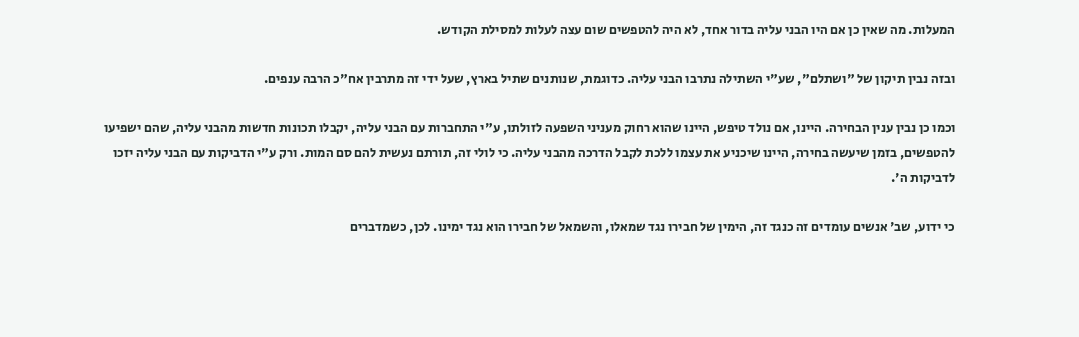המעלות. מה שאין כן אם היו הבני עליה בדור אחד, לא היה להטפשים שום עצה לעלות למסילת הקודש.

ובזה נבין תיקון של "ושתלם", שע"י השתילה נתרבו הבני עליה. כדוגמת, שנותנים שתיל בארץ, שעל ידי זה מתרבין אח"כ הרבה ענפים.

וכמו כן נבין ענין הבחירה. היינו, אם נולד טיפש, היינו שהוא רחוק מעניני השפעה לזולתו, ע"י התחברות עם הבני עליה, יקבלו תכונות חדשות מהבני עליה, שהם ישפיעו להטפשים, בזמן שיעשה בחירה, היינו שיכניע את עצמו ללכת לקבל הדרכה מהבני עליה. כי לולי זה, תורתם נעשית להם סם המות. ורק ע"י הדביקות עם הבני עליה יזכו לדביקות ה'.

כי ידוע, שב' אנשים עומדים זה כנגד זה, הימין של חבירו נגד שמאלו, והשמאל של חבירו הוא נגד ימינו. לכן, כשמדברים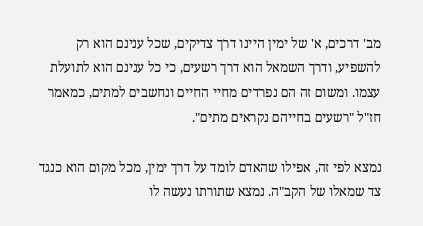מב' דרכים, א' של ימין היינו דרך צדיקים, שכל ענינם הוא רק להשפיע, ודרך השמאל הוא דרך רשעים, כי כל ענינם הוא לתועלת עצמו. ומשום זה הם נפרדים מחיי החיים ונחשבים למתים, כמאמר חז"ל "רשעים בחייהם נקראים מתים".

נמצא לפי זה, אפילו שהאדם לומד על דרך ימין, מכל מקום הוא כנגד צד שמאלו של הקב"ה. נמצא שתורתו נעשה לו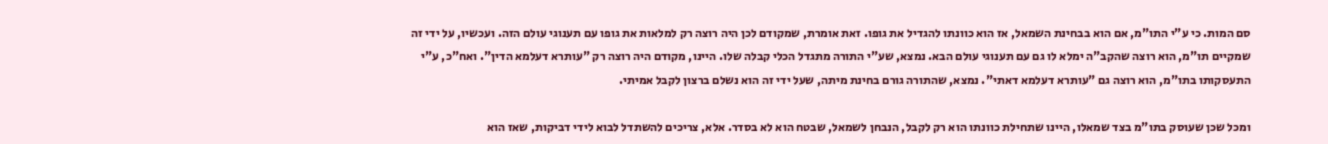סם המות. כי ע"י התו"מ, אם הוא בבחינת השמאל, אז הוא כוונתו להגדיל את גופו. זאת אומרת, שמקודם לכן היה רוצה רק למלאות את גופו עם תענוגי עולם הזה. ועכשיו, על ידי זה שמקיים תו"מ, הוא רוצה שהקב"ה ימלא לו גם עם תענוגי עולם הבא. נמצא, שע"י התורה מתגדל הכלי קבלה שלו. היינו, מקודם היה רוצה רק "עותרא דעלמא הדין". ואח"כ, ע"י התעסקותו בתו"מ, הוא רוצה גם "עותרא דעלמא דאתי". נמצא, שהתורה גורם בחינת מיתה, שעל ידי זה הוא נשלם ברצון לקבל אמיתי.

ומכל שכן שעוסק בתו"מ בצד שמאלו, היינו שתחילת כוונתו הוא רק לקבל, הנבחן לשמאל, שבטח הוא לא בסדר. אלא, צריכים להשתדל לבוא לידי דביקות, שאז הוא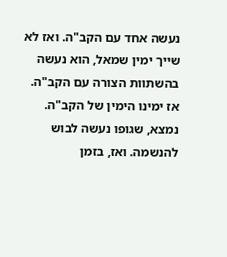נעשה אחד עם הקב"ה. ואז לא שייך ימין שמאל, הוא נעשה בהשתוות הצורה עם הקב"ה. אז ימינו הימין של הקב"ה. נמצא, שגופו נעשה לבוש להנשמה. ואז, בזמן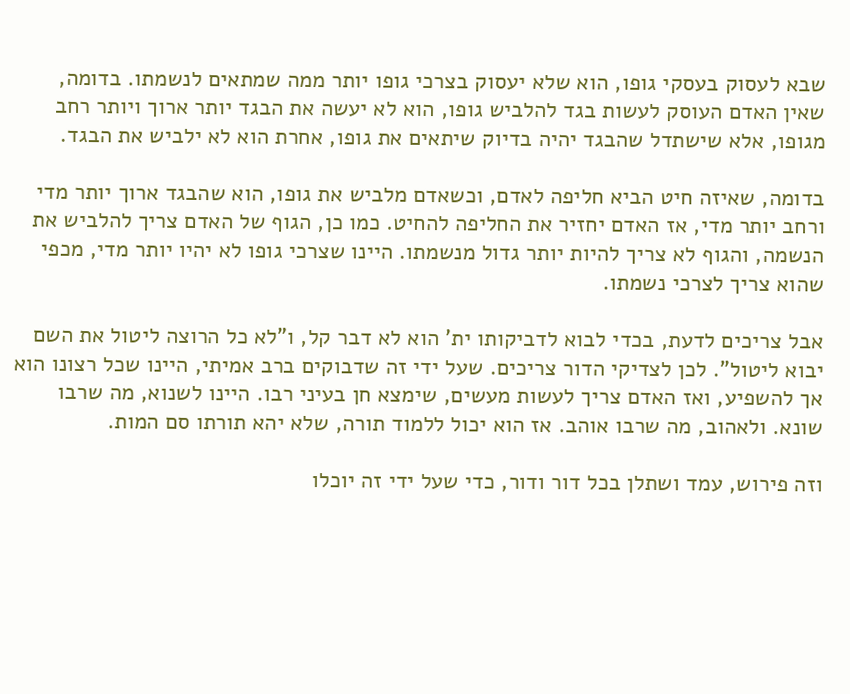שבא לעסוק בעסקי גופו, הוא שלא יעסוק בצרכי גופו יותר ממה שמתאים לנשמתו. בדומה, שאין האדם העוסק לעשות בגד להלביש גופו, הוא לא יעשה את הבגד יותר ארוך ויותר רחב מגופו, אלא שישתדל שהבגד יהיה בדיוק שיתאים את גופו, אחרת הוא לא ילביש את הבגד.

בדומה, שאיזה חיט הביא חליפה לאדם, וכשאדם מלביש את גופו, הוא שהבגד ארוך יותר מדי ורחב יותר מדי, אז האדם יחזיר את החליפה להחיט. כמו כן, הגוף של האדם צריך להלביש את הנשמה, והגוף לא צריך להיות יותר גדול מנשמתו. היינו שצרכי גופו לא יהיו יותר מדי, מכפי שהוא צריך לצרכי נשמתו.

אבל צריכים לדעת, בכדי לבוא לדביקותו ית' הוא לא דבר קל, ו"לא כל הרוצה ליטול את השם יבוא ליטול". לכן לצדיקי הדור צריכים. שעל ידי זה שדבוקים ברב אמיתי, היינו שכל רצונו הוא אך להשפיע, ואז האדם צריך לעשות מעשים, שימצא חן בעיני רבו. היינו לשנוא, מה שרבו שונא. ולאהוב, מה שרבו אוהב. אז הוא יכול ללמוד תורה, שלא יהא תורתו סם המות.

וזה פירוש, עמד ושתלן בכל דור ודור, כדי שעל ידי זה יוכלו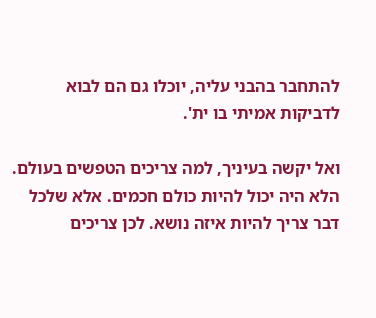להתחבר בהבני עליה, יוכלו גם הם לבוא לדביקות אמיתי בו ית'.

ואל יקשה בעיניך, למה צריכים הטפשים בעולם. הלא היה יכול להיות כולם חכמים. אלא שלכל דבר צריך להיות איזה נושא. לכן צריכים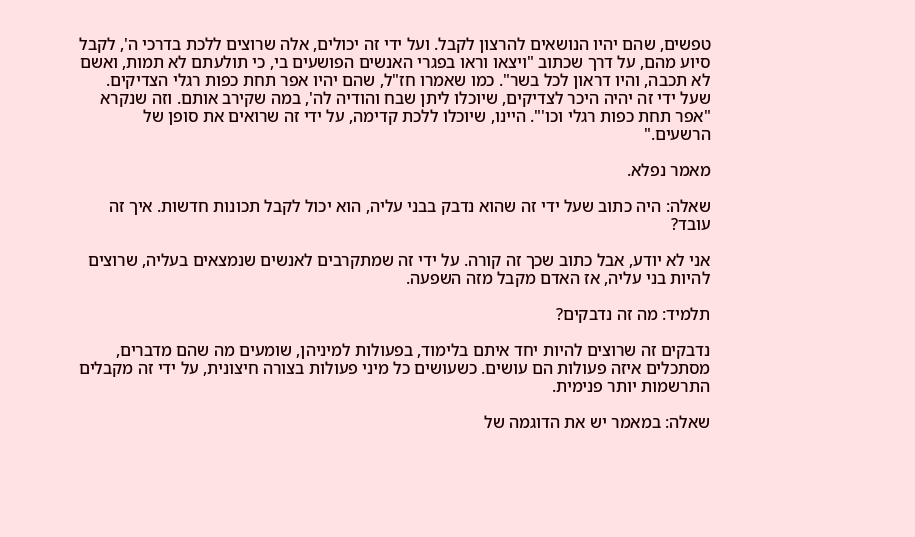טפשים, שהם יהיו הנושאים להרצון לקבל. ועל ידי זה יכולים, אלה שרוצים ללכת בדרכי ה', לקבל סיוע מהם, על דרך שכתוב "ויצאו וראו בפגרי האנשים הפושעים בי, כי תולעתם לא תמות, ואשם לא תכבה, והיו דראון לכל בשר". כמו שאמרו חז"ל, שהם יהיו אפר תחת כפות רגלי הצדיקים. שעל ידי זה יהיה היכר לצדיקים, שיוכלו ליתן שבח והודיה לה', במה שקירב אותם. וזה שנקרא "אפר תחת כפות רגלי וכו'". היינו, שיוכלו ללכת קדימה, על ידי זה שרואים את סופן של הרשעים."

מאמר נפלא.

שאלה: היה כתוב שעל ידי זה שהוא נדבק בבני עליה, הוא יכול לקבל תכונות חדשות. איך זה עובד?

אני לא יודע, אבל כתוב שכך זה קורה. על ידי זה שמתקרבים לאנשים שנמצאים בעליה, שרוצים להיות בני עליה, אז האדם מקבל מזה השפעה.

תלמיד: מה זה נדבקים?

נדבקים זה שרוצים להיות יחד איתם בלימוד, בפעולות למיניהן, שומעים מה שהם מדברים, מסתכלים איזה פעולות הם עושים. כשעושים כל מיני פעולות בצורה חיצונית, על ידי זה מקבלים התרשמות יותר פנימית.

שאלה: במאמר יש את הדוגמה של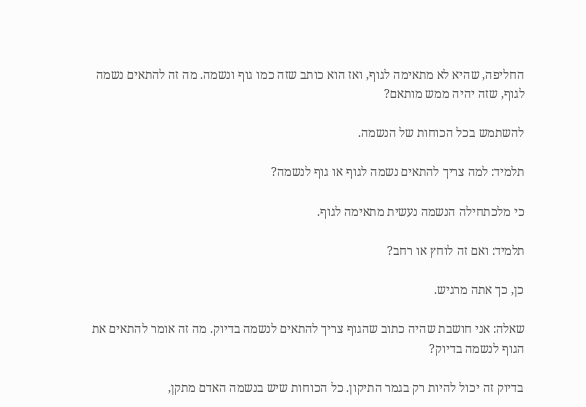החליפה, שהיא לא מתאימה לגוף, ואז הוא כותב שזה כמו גוף ונשמה. מה זה להתאים נשמה לגוף, שזה יהיה ממש מותאם?

להשתמש בכל הכוחות של הנשמה.

תלמיד: למה צריך להתאים נשמה לגוף או גוף לנשמה?

כי מלכתחילה הנשמה נעשית מתאימה לגוף.

תלמיד: ואם זה לוחץ או רחב?

כן, כך אתה מרגיש.

שאלה: אני חושבת שהיה כתוב שהגוף צריך להתאים לנשמה בדיוק. מה זה אומר להתאים את הגוף לנשמה בדיוק?

בדיוק זה יכול להיות רק בגמר התיקון. כל הכוחות שיש בנשמה האדם מתקן,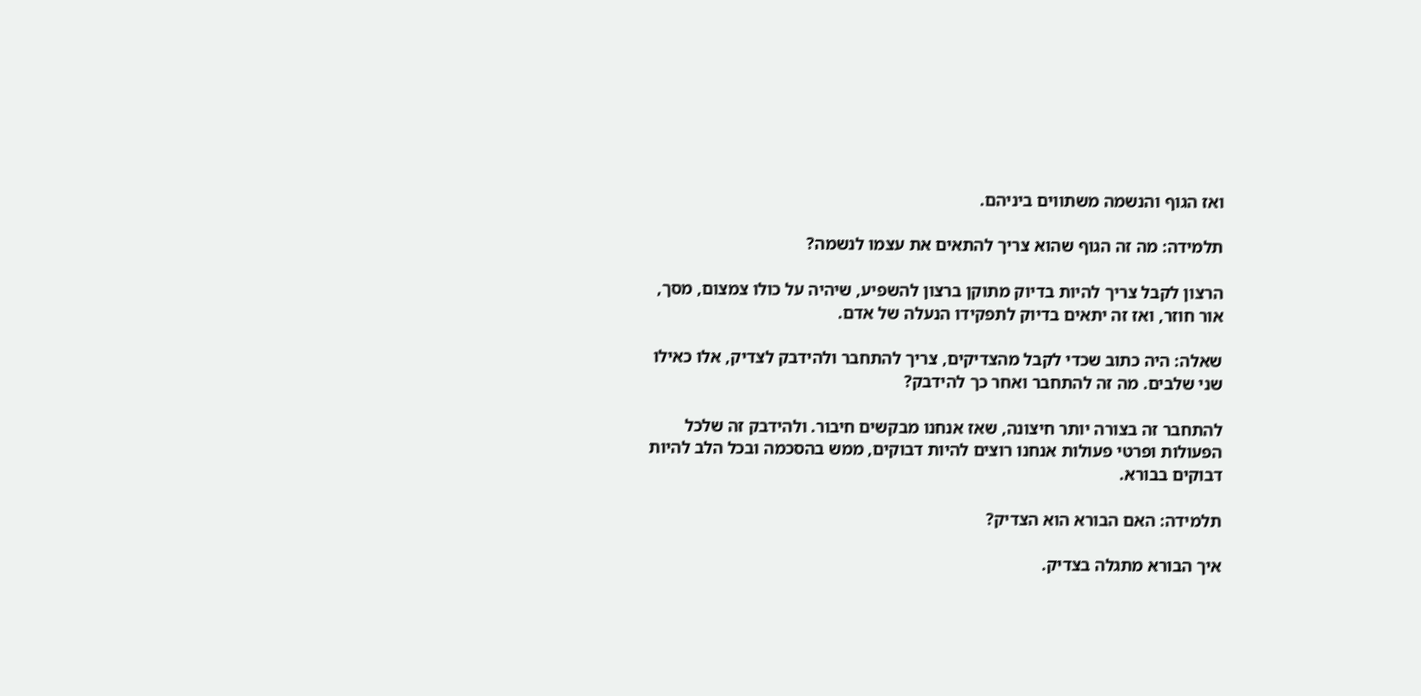ואז הגוף והנשמה משתווים ביניהם.

תלמידה: מה זה הגוף שהוא צריך להתאים את עצמו לנשמה?

הרצון לקבל צריך להיות בדיוק מתוקן ברצון להשפיע, שיהיה על כולו צמצום, מסך, אור חוזר, ואז זה יתאים בדיוק לתפקידו הנעלה של אדם.

שאלה: היה כתוב שכדי לקבל מהצדיקים, צריך להתחבר ולהידבק לצדיק, אלו כאילו שני שלבים. מה זה להתחבר ואחר כך להידבק?

להתחבר זה בצורה יותר חיצונה, שאז אנחנו מבקשים חיבור. ולהידבק זה שלכל הפעולות ופרטי פעולות אנחנו רוצים להיות דבוקים, ממש בהסכמה ובכל הלב להיות דבוקים בבורא.

תלמידה: האם הבורא הוא הצדיק?

איך הבורא מתגלה בצדיק.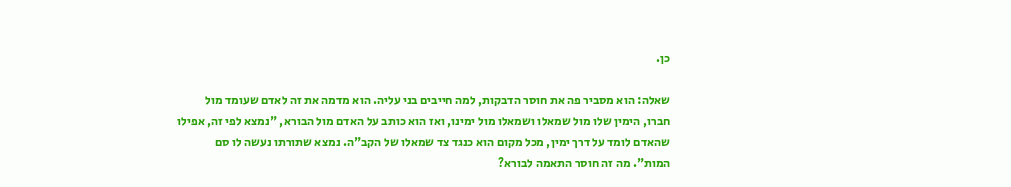כן.

שאלה: הוא מסביר פה את חוסר הדבקות, למה חייבים בני עליה. הוא מדמה את זה לאדם שעומד מול חברו, הימין שלו מול שמאלו ושמאלו מול ימינו, ואז הוא כותב על האדם מול הבורא, "נמצא לפי זה, אפילו שהאדם לומד על דרך ימין, מכל מקום הוא כנגד צד שמאלו של הקב"ה. נמצא שתורתו נעשה לו סם המות". מה זה חוסר התאמה לבורא?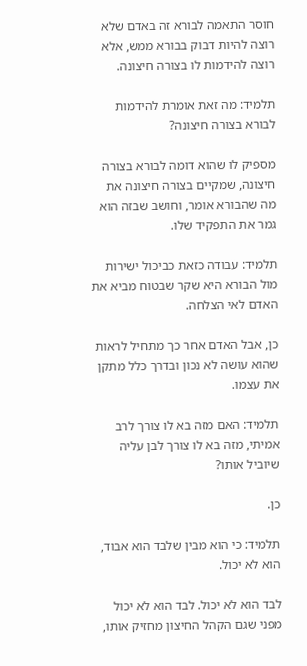חוסר התאמה לבורא זה באדם שלא רוצה להיות דבוק בבורא ממש, אלא רוצה להידמות לו בצורה חיצונה.

תלמיד: מה זאת אומרת להידמות לבורא בצורה חיצונה?

מספיק לו שהוא דומה לבורא בצורה חיצונה, שמקיים בצורה חיצונה את מה שהבורא אומר, וחושב שבזה הוא גמר את התפקיד שלו.

תלמיד: עבודה כזאת כביכול ישירות מול הבורא היא שקר שבטוח מביא את האדם לאי הצלחה.

כן, אבל האדם אחר כך מתחיל לראות שהוא עושה לא נכון ובדרך כלל מתקן את עצמו.

תלמיד: האם מזה בא לו צורך לרב אמיתי, מזה בא לו צורך לבן עליה שיוביל אותו?

כן.

תלמיד: כי הוא מבין שלבד הוא אבוד, הוא לא יכול.

לבד הוא לא יכול. לבד הוא לא יכול מפני שגם הקהל החיצון מחזיק אותו,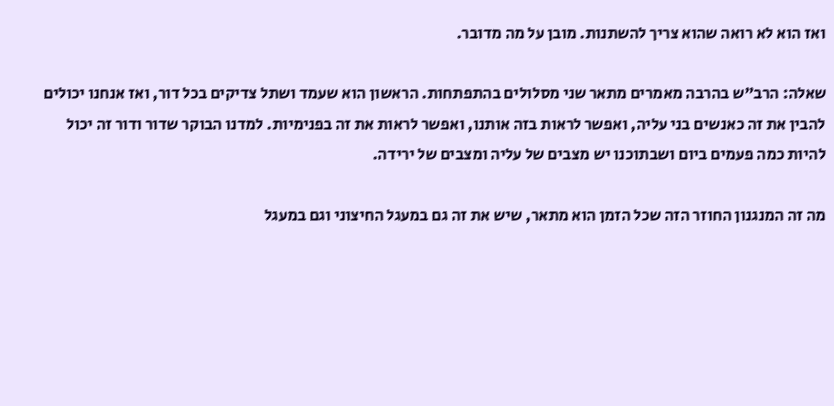ואז הוא לא רואה שהוא צריך להשתנות. מובן על מה מדובר.

שאלה: הרב"ש בהרבה מאמרים מתאר שני מסלולים בהתפתחות. הראשון הוא שעמד ושתל צדיקים בכל דור, ואז אנחנו יכולים להבין את זה כאנשים בני עליה, ואפשר לראות בזה אותנו, ואפשר לראות את זה בפנימיות. למדנו הבוקר שדור ודור זה יכול להיות כמה פעמים ביום ושבתוכנו יש מצבים של עליה ומצבים של ירידה.

מה זה המנגנון החוזר הזה שכל הזמן הוא מתאר, שיש את זה גם במעגל החיצוני וגם במעגל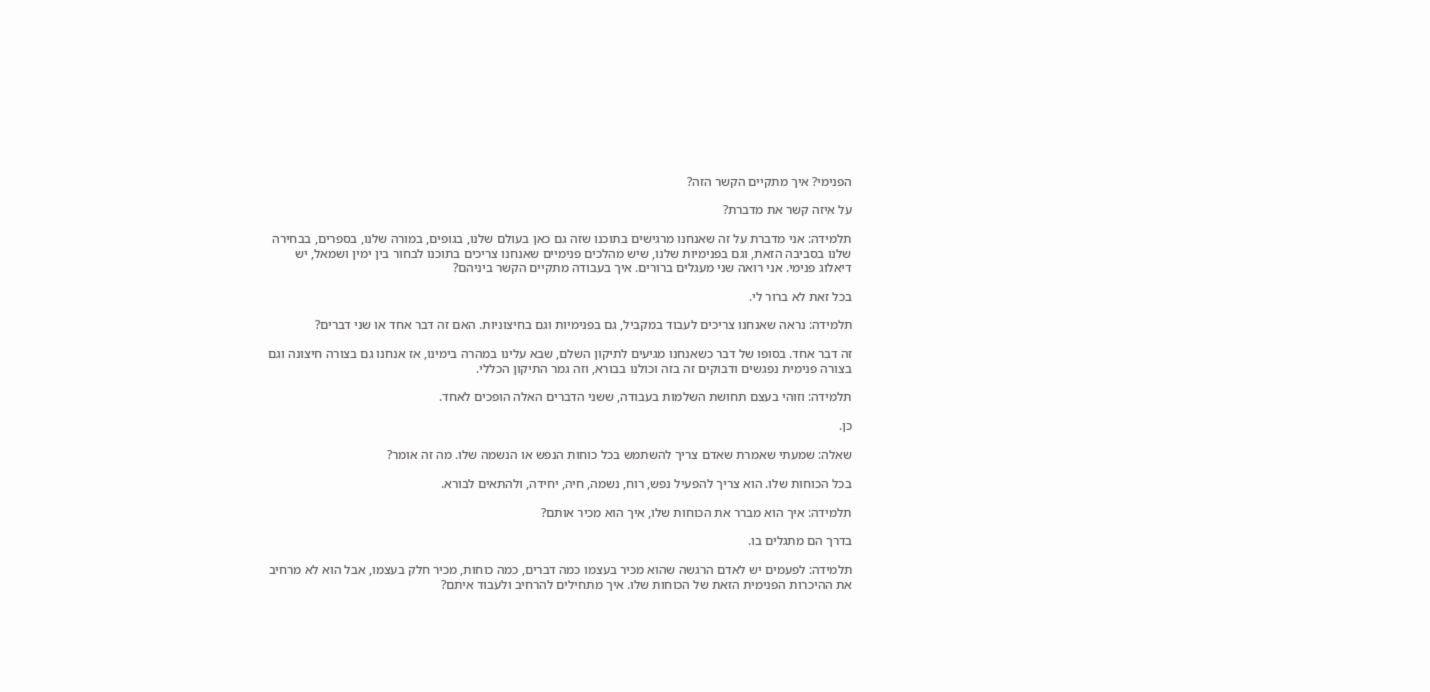הפנימי? איך מתקיים הקשר הזה?

על איזה קשר את מדברת?

תלמידה: אני מדברת על זה שאנחנו מרגישים בתוכנו שזה גם כאן בעולם שלנו, בגופים, במורה שלנו, בספרים, בבחירה שלנו בסביבה הזאת, וגם בפנימיות שלנו, שיש מהלכים פנימיים שאנחנו צריכים בתוכנו לבחור בין ימין ושמאל, יש דיאלוג פנימי. אני רואה שני מעגלים ברורים. איך בעבודה מתקיים הקשר ביניהם?

בכל זאת לא ברור לי.

תלמידה: נראה שאנחנו צריכים לעבוד במקביל, גם בפנימיות וגם בחיצוניות. האם זה דבר אחד או שני דברים?

זה דבר אחד. בסופו של דבר כשאנחנו מגיעים לתיקון השלם, שבא עלינו במהרה בימינו, אז אנחנו גם בצורה חיצונה וגם בצורה פנימית נפגשים ודבוקים זה בזה וכולנו בבורא, וזה גמר התיקון הכללי.

תלמידה: וזוהי בעצם תחושת השלמות בעבודה, ששני הדברים האלה הופכים לאחד.

כן.

שאלה: שמעתי שאמרת שאדם צריך להשתמש בכל כוחות הנפש או הנשמה שלו. מה זה אומר?

בכל הכוחות שלו. הוא צריך להפעיל נפש, רוח, נשמה, חיה, יחידה, ולהתאים לבורא.

תלמידה: איך הוא מברר את הכוחות שלו, איך הוא מכיר אותם?

בדרך הם מתגלים בו.

תלמידה: לפעמים יש לאדם הרגשה שהוא מכיר בעצמו כמה דברים, כמה כוחות, מכיר חלק בעצמו, אבל הוא לא מרחיב את ההיכרות הפנימית הזאת של הכוחות שלו. איך מתחילים להרחיב ולעבוד איתם?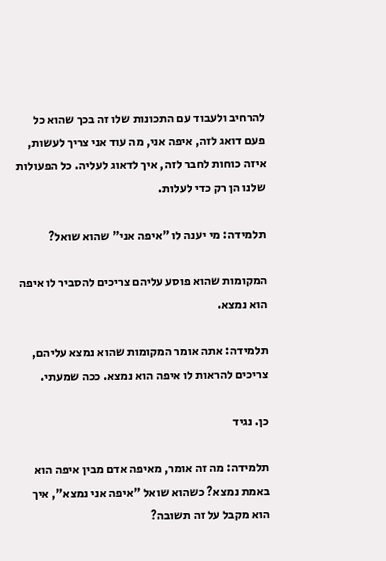להרחיב ולעבוד עם התכונות שלו זה בכך שהוא כל פעם דואג לזה, איפה אני, מה עוד אני צריך לעשות, איזה כוחות לחבר לזה, איך לדאוג לעליה. כל הפעולות שלנו הן רק כדי לעלות.

תלמידה: מי יענה לו "איפה אני" שהוא שואל?

המקומות שהוא פוסע עליהם צריכים להסביר לו איפה הוא נמצא.

תלמידה: אתה אומר המקומות שהוא נמצא עליהם, צריכים להראות לו איפה הוא נמצא. ככה שמעתי.

כן. נגיד

תלמידה: מה זה אומר, מאיפה אדם מבין איפה הוא באמת נמצא? כשהוא שואל "איפה אני נמצא", איך הוא מקבל על זה תשובה?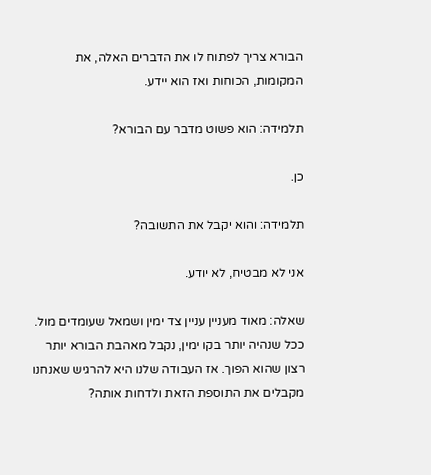הבורא צריך לפתוח לו את הדברים האלה, את המקומות, הכוחות ואז הוא יידע.

תלמידה: הוא פשוט מדבר עם הבורא?

כן.

תלמידה: והוא יקבל את התשובה?

אני לא מבטיח, לא יודע.

שאלה: מאוד מעניין עניין צד ימין ושמאל שעומדים מול. ככל שנהיה יותר בקו ימין, נקבל מאהבת הבורא יותר רצון שהוא הפוך. אז העבודה שלנו היא להרגיש שאנחנו מקבלים את התוספת הזאת ולדחות אותה?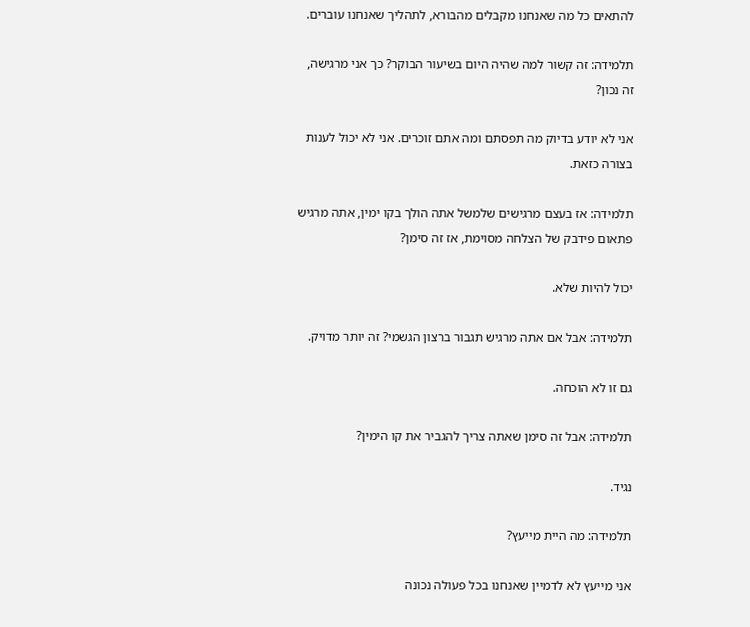להתאים כל מה שאנחנו מקבלים מהבורא, לתהליך שאנחנו עוברים.

תלמידה: זה קשור למה שהיה היום בשיעור הבוקר? כך אני מרגישה, זה נכון?

אני לא יודע בדיוק מה תפסתם ומה אתם זוכרים. אני לא יכול לענות בצורה כזאת.

תלמידה: אז בעצם מרגישים שלמשל אתה הולך בקו ימין, אתה מרגיש פתאום פידבק של הצלחה מסוימת, אז זה סימן?

יכול להיות שלא.

תלמידה: אבל אם אתה מרגיש תגבור ברצון הגשמי? זה יותר מדויק.

גם זו לא הוכחה.

תלמידה: אבל זה סימן שאתה צריך להגביר את קו הימין?

נגיד.

תלמידה: מה היית מייעץ?

אני מייעץ לא לדמיין שאנחנו בכל פעולה נכונה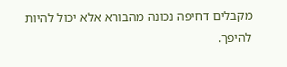מקבלים דחיפה נכונה מהבורא אלא יכול להיות להיפך.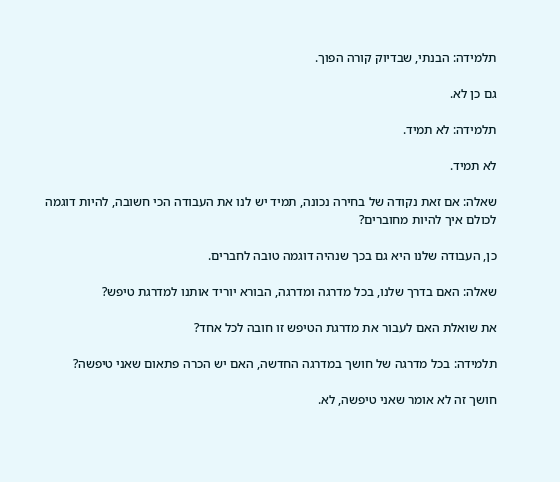תלמידה: הבנתי, שבדיוק קורה הפוך.

גם כן לא.

תלמידה: לא תמיד.

לא תמיד.

שאלה: אם זאת נקודה של בחירה נכונה, תמיד יש לנו את העבודה הכי חשובה, להיות דוגמה לכולם איך להיות מחוברים?

כן, העבודה שלנו היא גם בכך שנהיה דוגמה טובה לחברים.

שאלה: האם בדרך שלנו, בכל מדרגה ומדרגה, הבורא יוריד אותנו למדרגת טיפש?

את שואלת האם לעבור את מדרגת הטיפש זו חובה לכל אחד?

תלמידה: בכל מדרגה של חושך במדרגה החדשה, האם יש הכרה פתאום שאני טיפשה?

חושך זה לא אומר שאני טיפשה, לא.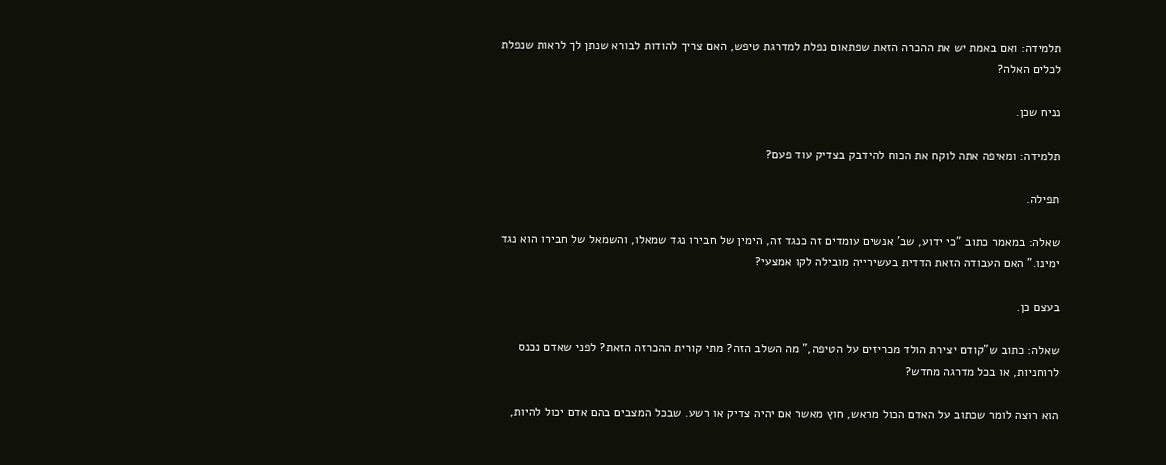תלמידה: ואם באמת יש את ההכרה הזאת שפתאום נפלת למדרגת טיפש, האם צריך להודות לבורא שנתן לך לראות שנפלת לכלים האלה?

נניח שכן.

תלמידה: ומאיפה אתה לוקח את הכוח להידבק בצדיק עוד פעם?

תפילה.

שאלה: במאמר כתוב "כי ידוע, שב' אנשים עומדים זה כנגד זה, הימין של חבירו נגד שמאלו, והשמאל של חבירו הוא נגד ימינו." האם העבודה הזאת הדדית בעשירייה מובילה לקו אמצעי?

בעצם כן.

שאלה: כתוב ש"קודם יצירת הולד מכריזים על הטיפה," מה השלב הזה? מתי קורית ההכרזה הזאת? לפני שאדם נכנס לרוחניות, או בכל מדרגה מחדש?

הוא רוצה לומר שכתוב על האדם הכול מראש, חוץ מאשר אם יהיה צדיק או רשע. שבכל המצבים בהם אדם יכול להיות,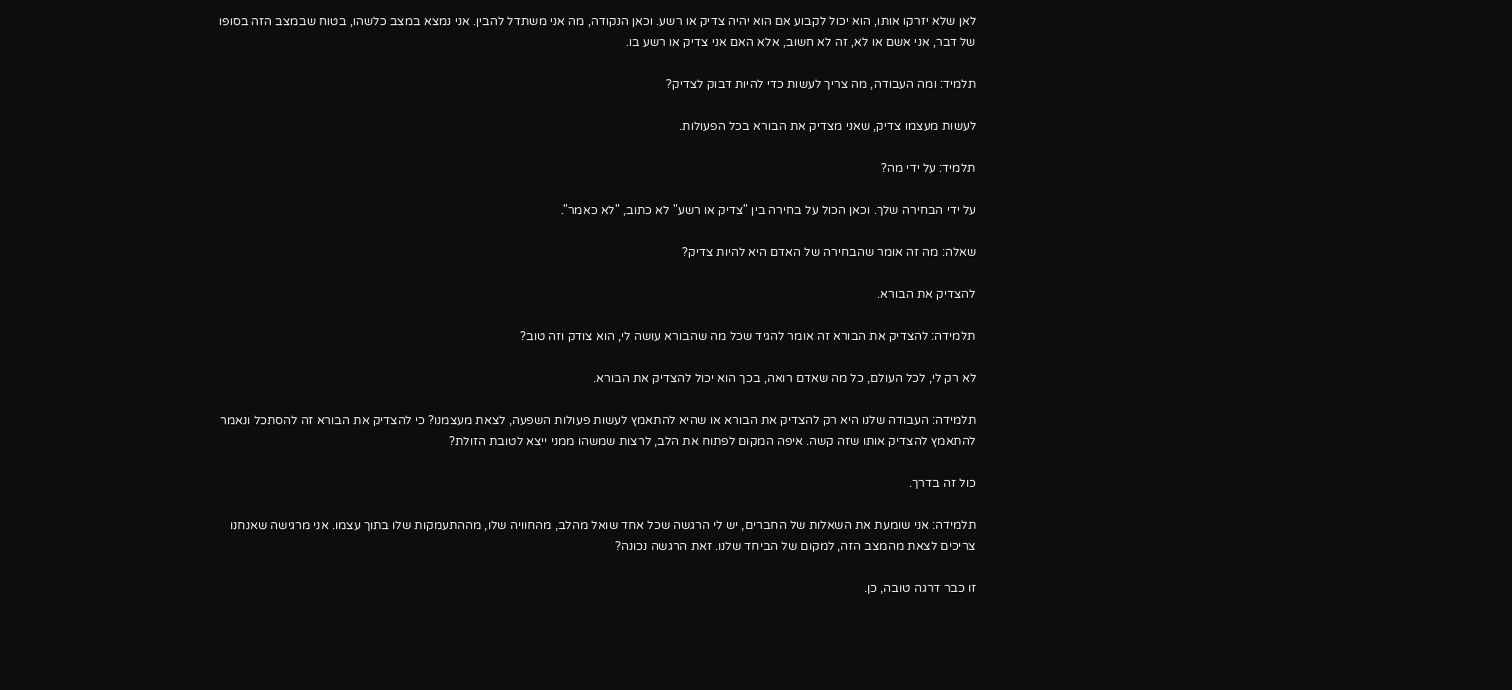לאן שלא יזרקו אותו, הוא יכול לקבוע אם הוא יהיה צדיק או רשע. וכאן הנקודה, מה אני משתדל להבין. אני נמצא במצב כלשהו, בטוח שבמצב הזה בסופו של דבר, אני אשם או לא, זה לא חשוב, אלא האם אני צדיק או רשע בו.

תלמיד: ומה העבודה, מה צריך לעשות כדי להיות דבוק לצדיק?

לעשות מעצמו צדיק, שאני מצדיק את הבורא בכל הפעולות.

תלמיד: על ידי מה?

על ידי הבחירה שלך. וכאן הכול על בחירה בין "צדיק או רשע" לא כתוב, "לא כאמר".

שאלה: מה זה אומר שהבחירה של האדם היא להיות צדיק?

להצדיק את הבורא.

תלמידה: להצדיק את הבורא זה אומר להגיד שכל מה שהבורא עושה לי, הוא צודק וזה טוב?

לא רק לי, לכל העולם, כל מה שאדם רואה, בכך הוא יכול להצדיק את הבורא.

תלמידה: העבודה שלנו היא רק להצדיק את הבורא או שהיא להתאמץ לעשות פעולות השפעה, לצאת מעצמנו? כי להצדיק את הבורא זה להסתכל ונאמר להתאמץ להצדיק אותו שזה קשה. איפה המקום לפתוח את הלב, לרצות שמשהו ממני ייצא לטובת הזולת?

כול זה בדרך.

תלמידה: אני שומעת את השאלות של החברים, יש לי הרגשה שכל אחד שואל מהלב, מהחוויה שלו, מההתעמקות שלו בתוך עצמו. אני מרגישה שאנחנו צריכים לצאת מהמצב הזה, למקום של הביחד שלנו. זאת הרגשה נכונה?

זו כבר דרגה טובה, כן.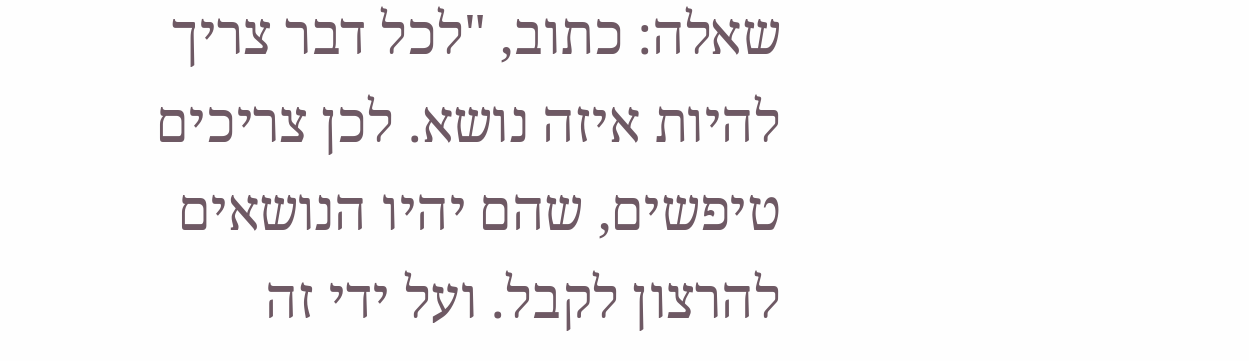שאלה: כתוב, "לכל דבר צריך להיות איזה נושא. לכן צריכים טיפשים, שהם יהיו הנושאים להרצון לקבל. ועל ידי זה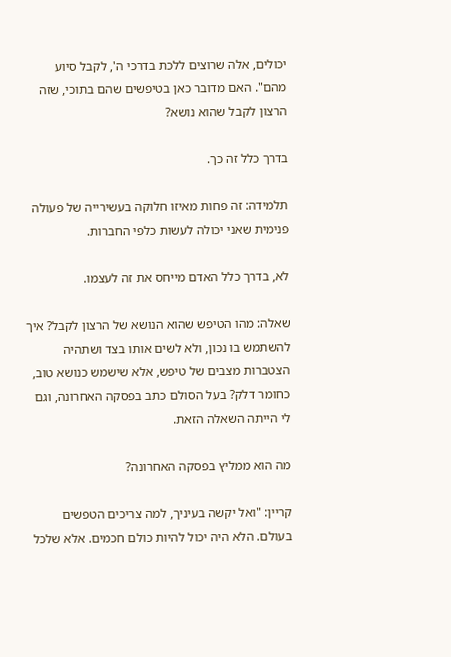יכולים, אלה שרוצים ללכת בדרכי ה', לקבל סיוע מהם". האם מדובר כאן בטיפשים שהם בתוכי, שזה הרצון לקבל שהוא נושא?

בדרך כלל זה כך.

תלמידה: זה פחות מאיזו חלוקה בעשירייה של פעולה פנימית שאני יכולה לעשות כלפי החברות.

לא, בדרך כלל האדם מייחס את זה לעצמו.

שאלה: מהו הטיפש שהוא הנושא של הרצון לקבל? איך להשתמש בו נכון, ולא לשים אותו בצד ושתהיה הצטברות מצבים של טיפש, אלא שישמש כנושא טוב, כחומר דלק? בעל הסולם כתב בפסקה האחרונה, וגם לי הייתה השאלה הזאת.

מה הוא ממליץ בפסקה האחרונה?

קריין: "ואל יקשה בעיניך, למה צריכים הטפשים בעולם. הלא היה יכול להיות כולם חכמים. אלא שלכל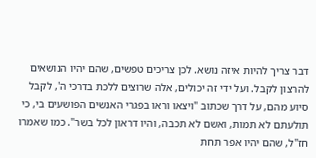דבר צריך להיות איזה נושא. לכן צריכים טפשים, שהם יהיו הנושאים להרצון לקבל. ועל ידי זה יכולים, אלה שרוצים ללכת בדרכי ה', לקבל סיוע מהם, על דרך שכתוב "ויצאו וראו בפגרי האנשים הפושעים בי, כי תולעתם לא תמות, ואשם לא תכבה, והיו דראון לכל בשר". כמו שאמרו חז"ל, שהם יהיו אפר תחת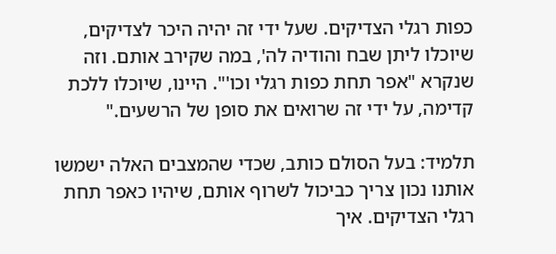כפות רגלי הצדיקים. שעל ידי זה יהיה היכר לצדיקים, שיוכלו ליתן שבח והודיה לה', במה שקירב אותם. וזה שנקרא "אפר תחת כפות רגלי וכו'". היינו, שיוכלו ללכת קדימה, על ידי זה שרואים את סופן של הרשעים."

תלמיד: בעל הסולם כותב, שכדי שהמצבים האלה ישמשו אותנו נכון צריך כביכול לשרוף אותם, שיהיו כאפר תחת רגלי הצדיקים. איך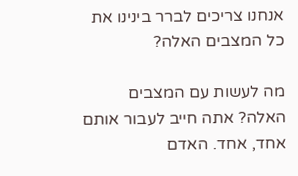אנחנו צריכים לברר בינינו את כל המצבים האלה?

מה לעשות עם המצבים האלה? אתה חייב לעבור אותם אחד, אחד. האדם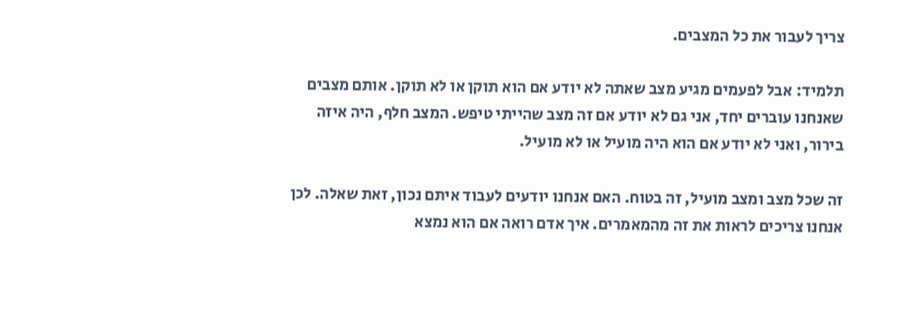צריך לעבור את כל המצבים.

תלמיד: אבל לפעמים מגיע מצב שאתה לא יודע אם הוא תוקן או לא תוקן. אותם מצבים שאנחנו עוברים יחד, אני גם לא יודע אם זה מצב שהייתי טיפש. המצב חלף, היה איזה בירור, ואני לא יודע אם הוא היה מועיל או לא מועיל.

זה שכל מצב ומצב מועיל, זה בטוח. האם אנחנו יודעים לעבוד איתם נכון, זאת שאלה. לכן אנחנו צריכים לראות את זה מהמאמרים. איך אדם רואה אם הוא נמצא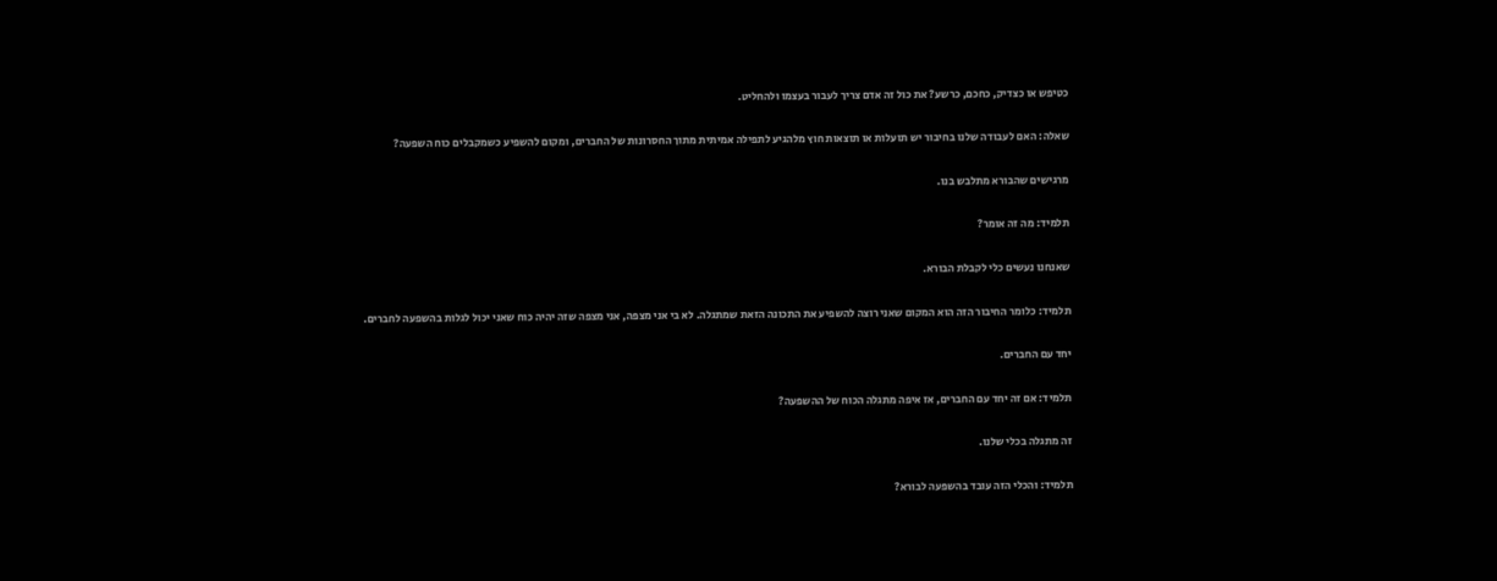כטיפש או כצדיק, כחכם, כרשע? את כול זה אדם צריך לעבור בעצמו ולהחליט.

שאלה: האם לעבודה שלנו בחיבור יש תועלות או תוצאות חוץ מלהגיע לתפילה אמיתית מתוך החסרונות של החברים, ומקום להשפיע כשמקבלים כוח השפעה?

מרגישים שהבורא מתלבש בנו.

תלמיד: מה זה אומר?

שאנחנו נעשים כלי לקבלת הבורא.

תלמיד: כלומר החיבור הזה הוא המקום שאני רוצה להשפיע את התכונה הזאת שמתגלה. לא בי אני מצפה, אני מצפה שזה יהיה כוח שאני יכול לגלות בהשפעה לחברים.

יחד עם החברים.

תלמיד: אם זה יחד עם החברים, אז איפה מתגלה הכוח של ההשפעה?

זה מתגלה בכלי שלנו.

תלמיד: והכלי הזה עובד בהשפעה לבורא?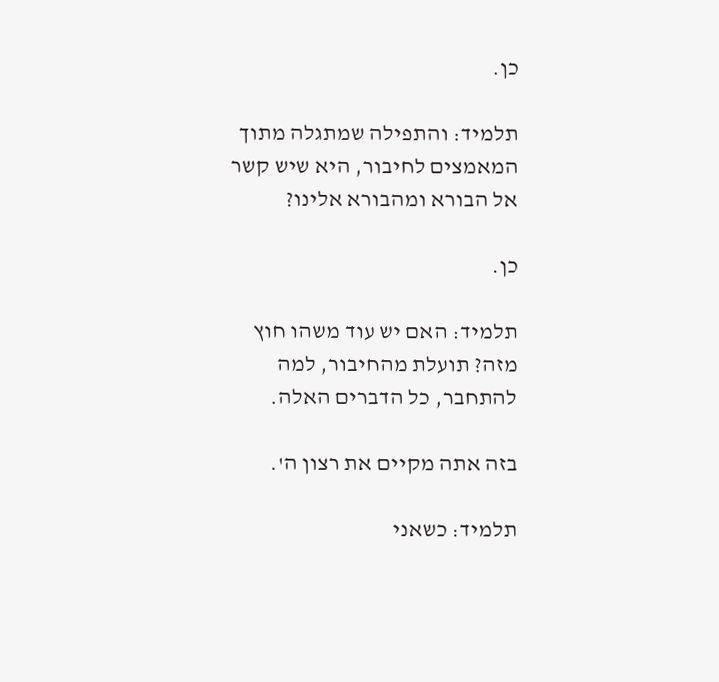כן.

תלמיד: והתפילה שמתגלה מתוך המאמצים לחיבור, היא שיש קשר אל הבורא ומהבורא אלינו?

כן.

תלמיד: האם יש עוד משהו חוץ מזה? תועלת מהחיבור, למה להתחבר, כל הדברים האלה.

בזה אתה מקיים את רצון ה'.

תלמיד: כשאני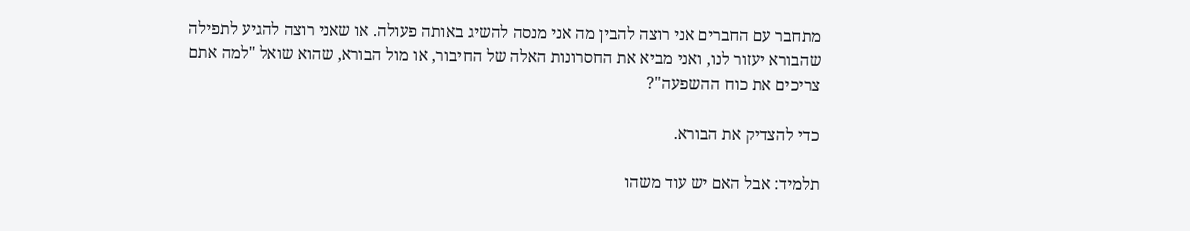מתחבר עם החברים אני רוצה להבין מה אני מנסה להשיג באותה פעולה. או שאני רוצה להגיע לתפילה שהבורא יעזור לנו, ואני מביא את החסרונות האלה של החיבור, או מול הבורא, שהוא שואל "למה אתם צריכים את כוח ההשפעה"?

כדי להצדיק את הבורא.

תלמיד: אבל האם יש עוד משהו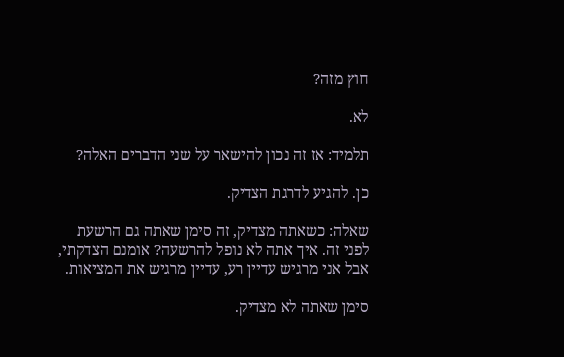חוץ מזה?

לא.

תלמיד: אז זה נכון להישאר על שני הדברים האלה?

כן. להגיע לדרגת הצדיק.

שאלה: כשאתה מצדיק, זה סימן שאתה גם הרשעת לפני זה. איך אתה לא נופל להרשעה? אומנם הצדקתי, אבל אני מרגיש עדיין רע, עדיין מרגיש את המציאות.

סימן שאתה לא מצדיק.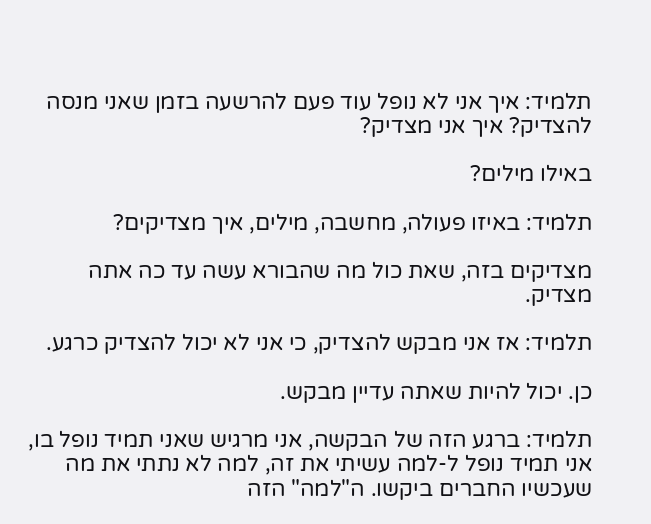תלמיד: איך אני לא נופל עוד פעם להרשעה בזמן שאני מנסה להצדיק? איך אני מצדיק?

באילו מילים?

תלמיד: באיזו פעולה, מחשבה, מילים, איך מצדיקים?

מצדיקים בזה, שאת כול מה שהבורא עשה עד כה אתה מצדיק.

תלמיד: אז אני מבקש להצדיק, כי אני לא יכול להצדיק כרגע.

כן. יכול להיות שאתה עדיין מבקש.

תלמיד: ברגע הזה של הבקשה, אני מרגיש שאני תמיד נופל בו, אני תמיד נופל ל-למה עשיתי את זה, למה לא נתתי את מה שעכשיו החברים ביקשו. ה"למה" הזה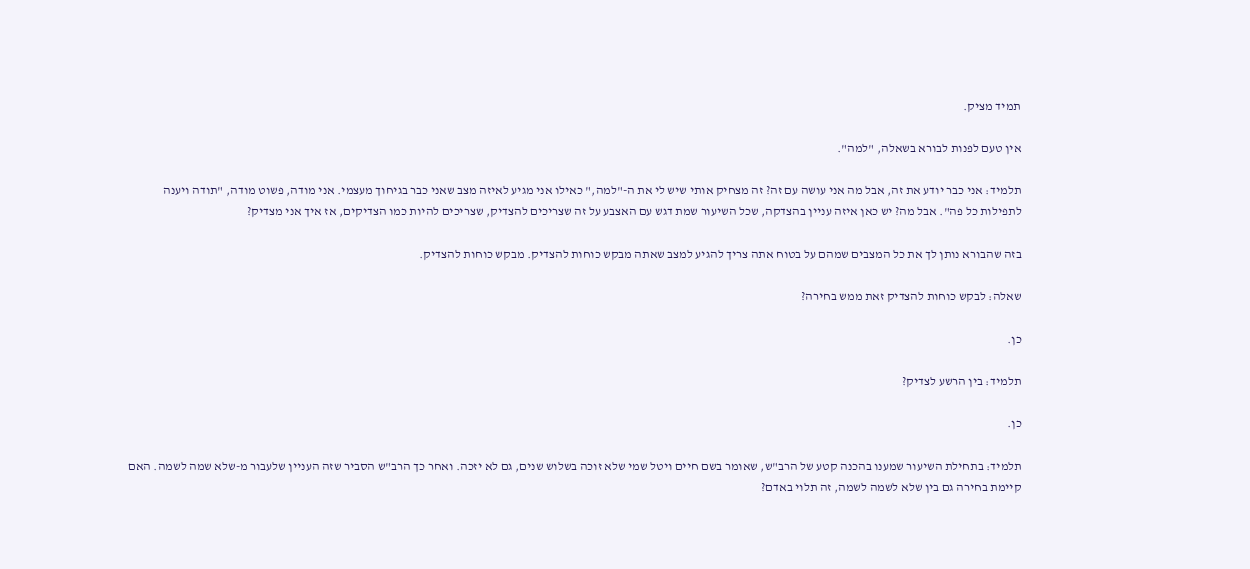תמיד מציק.

אין טעם לפנות לבורא בשאלה, "למה".

תלמיד: אני כבר יודע את זה, אבל מה אני עושה עם זה? זה מצחיק אותי שיש לי את ה-"למה," כאילו אני מגיע לאיזה מצב שאני כבר בגיחוך מעצמי. אני מודה, פשוט מודה, "תודה ויענה לתפילות כל פה". אבל מה? יש כאן איזה עניין בהצדקה, שכל השיעור שמת דגש עם האצבע על זה שצריכים להצדיק, שצריכים להיות כמו הצדיקים, אז איך אני מצדיק?

בזה שהבורא נותן לך את כל המצבים שמהם על בטוח אתה צריך להגיע למצב שאתה מבקש כוחות להצדיק. מבקש כוחות להצדיק.

שאלה: לבקש כוחות להצדיק זאת ממש בחירה?

כן.

תלמיד: בין הרשע לצדיק?

כן.

תלמיד: בתחילת השיעור שמענו בהכנה קטע של הרב"ש, שאומר בשם חיים ויטל שמי שלא זוכה בשלוש שנים, גם לא יזכה. ואחר כך הרב"ש הסביר שזה העניין שלעבור מ-שלא שמה לשמה. האם קיימת בחירה גם בין שלא לשמה לשמה, זה תלוי באדם?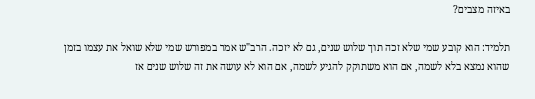באיזה מצבים?

תלמיד: הוא קובע שמי שלא זכה תוך שלוש שנים, גם לא יזכה. הרב"ש אמר במפורש שמי שלא שואל את עצמו בזמן שהוא נמצא בלא לשמה, אם הוא משתוקק להגיע לשמה, אם הוא לא עושה את זה שלוש שנים אז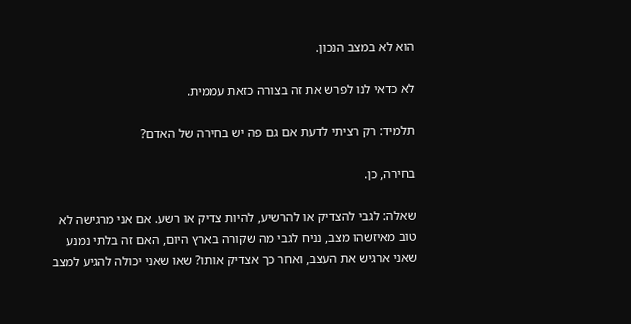הוא לא במצב הנכון.

לא כדאי לנו לפרש את זה בצורה כזאת עממית.

תלמיד: רק רציתי לדעת אם גם פה יש בחירה של האדם?

בחירה, כן.

שאלה: לגבי להצדיק או להרשיע, להיות צדיק או רשע. אם אני מרגישה לא טוב מאיזשהו מצב, נניח לגבי מה שקורה בארץ היום, האם זה בלתי נמנע שאני ארגיש את העצב, ואחר כך אצדיק אותו? שאו שאני יכולה להגיע למצב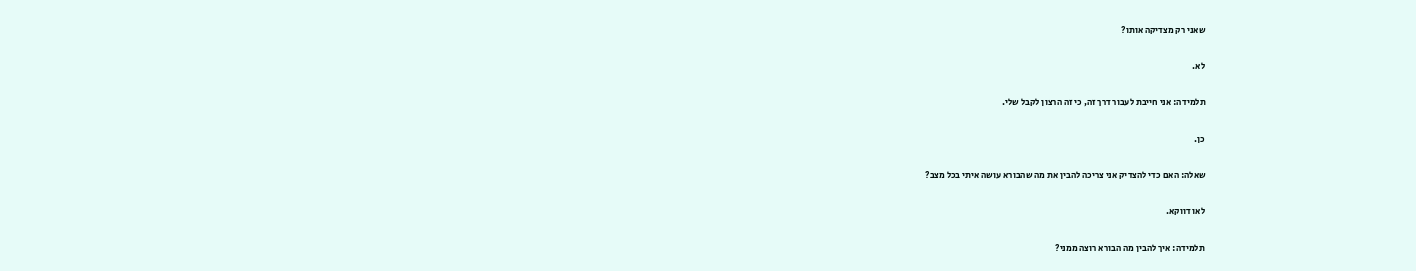שאני רק מצדיקה אותו?

לא.

תלמידה: אני חייבת לעבור דרך זה, כי זה הרצון לקבל שלי.

כן.

שאלה: האם כדי להצדיק אני צריכה להבין את מה שהבורא עושה איתי בכל מצב?

לאו דווקא.

תלמידה: איך להבין מה הבורא רוצה ממני?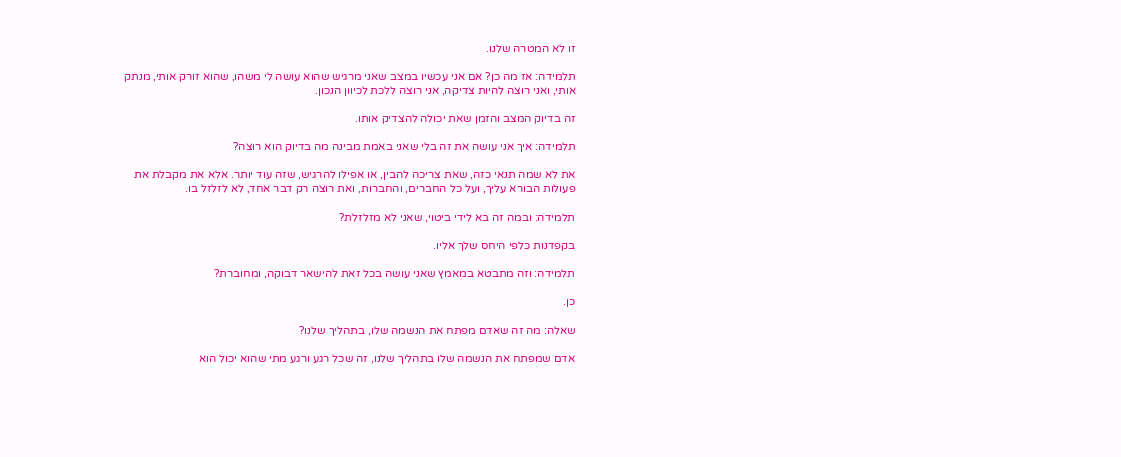זו לא המטרה שלנו.

תלמידה: אז מה כן? אם אני עכשיו במצב שאני מרגיש שהוא עושה לי משהו, שהוא זורק אותי, מנתק אותי, ואני רוצה להיות צדיקה, אני רוצה ללכת לכיוון הנכון.

זה בדיוק המצב והזמן שאת יכולה להצדיק אותו.

תלמידה: איך אני עושה את זה בלי שאני באמת מבינה מה בדיוק הוא רוצה?

את לא שמה תנאי כזה, שאת צריכה להבין, או אפילו להרגיש, שזה עוד יותר. אלא את מקבלת את פעולות הבורא עליך, ועל כל החברים, והחברות, ואת רוצה רק דבר אחד, לא לזלזל בו.

תלמידה: ובמה זה בא לידי ביטוי, שאני לא מזלזלת?

בקפדנות כלפי היחס שלך אליו.

תלמידה: וזה מתבטא במאמץ שאני עושה בכל זאת להישאר דבוקה, ומחוברת?

כן.

שאלה: מה זה שאדם מפתח את הנשמה שלו, בתהליך שלנו?

אדם שמפתח את הנשמה שלו בתהליך שלנו, זה שכל רגע ורגע מתי שהוא יכול הוא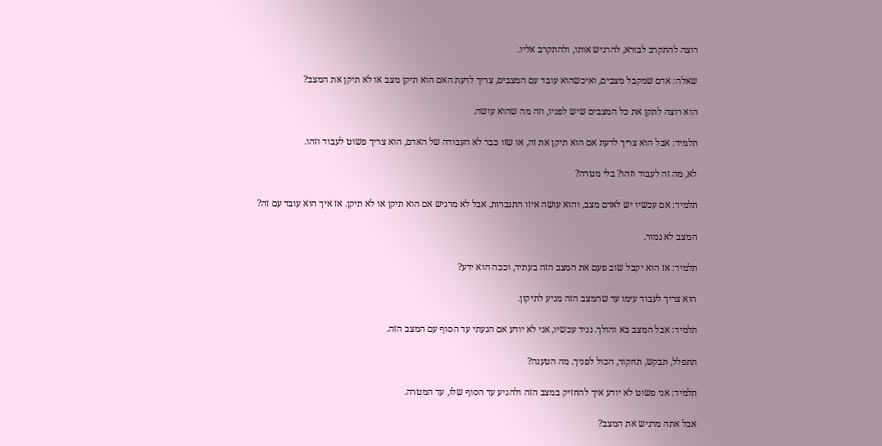רוצה להתקרב לבורא, להרגיש אותו, ולהתקרב אליו.

שאלה: אדם שמקבל מצבים, ואיכשהוא עובד עם המצבים, צריך לדעת האם הוא תיקן מצב או לא תיקן את המצב?

הוא רוצה לתקן את כל המצבים שיש לפניו, וזה מה שהוא עושה.

תלמיד: אבל הוא צריך לדעת אם הוא תיקן את זה, או שזו כבר לא העבודה של האדם, הוא צריך פשוט לעבוד וזהו.

לא, מה זה לעבוד וזהו? בלי מטרה?

תלמיד: אם עכשיו יש לאדם מצב, והוא עושה איזו התגברות, אבל לא מרגיש אם הוא תיקן או לא תיקן. אז איך הוא עובד עם זה?

המצב לא גמור.

תלמיד: אז הוא יקבל שוב פעם את המצב הזה בעתיד, וככה הוא ידע?

הוא צריך לעבוד עימו עד שהמצב הזה מגיע לתיקון.

תלמיד: אבל המצב בא והולך. נגיד עכשיו, אני לא יודע אם הגעתי עד הסוף עם המצב הזה.

תתפלל, תבקש, תחקור, הכול לפניך. מה הטענה?

תלמיד: אני פשוט לא יודע איך להחזיק במצב הזה ולהגיע עד הסוף שלו, עד המטרה.

אבל אתה מרגיש את המצב?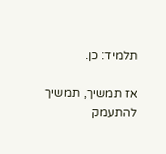תלמיד: כן.

אז תמשיך, תמשיך להתעמק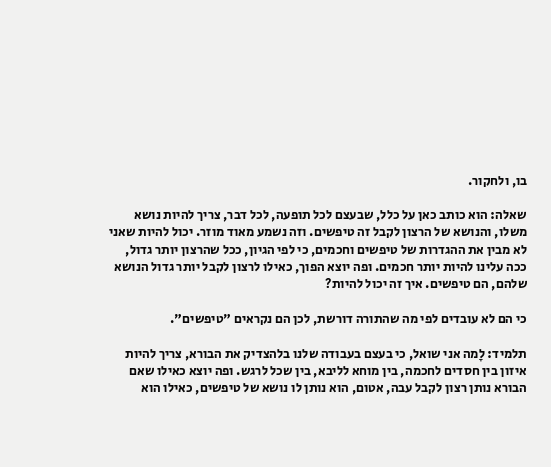בו, ולחקור.

שאלה: הוא כותב כאן על כלל, שבעצם לכל תופעה, לכל דבר, צריך להיות נושא משלו, והנושא של הרצון לקבל זה טיפשים. וזה נשמע מאוד מוזר. יכול להיות שאני לא מבין את ההגדרות של טיפשים וחכמים, כי לפי הגיון, ככל שהרצון יותר גדול, ככה עלינו להיות יותר חכמים. ופה יוצא הפוך, כאילו לרצון לקבל יותר גדול הנושא שלהם, הם טיפשים. איך זה יכול להיות?

כי הם לא עובדים לפי מה שהתורה דורשת, לכן הם נקראים "טיפשים".

תלמיד: לָמה אני שואל, כי בעצם בעבודה שלנו בלהצדיק את הבורא, צריך להיות איזון בין חסדים לחכמה, בין מוחא לליבא, בין שכל לרגש. ופה יוצא כאילו שאם הבורא נותן רצון לקבל עבה, אטום, הוא נותן לו נושא של טיפשים, כאילו הוא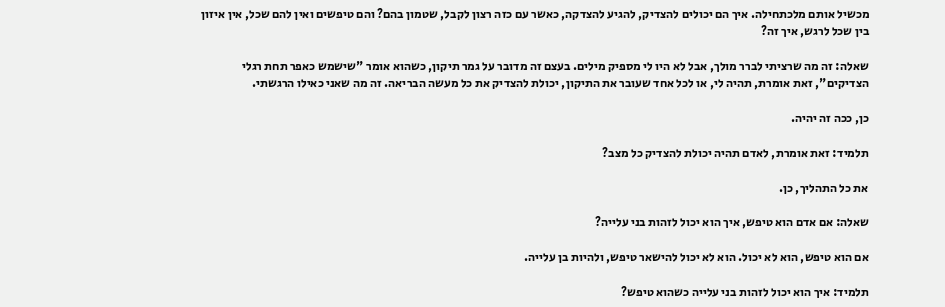מכשיל אותם מלכתחילה. איך הם יכולים להצדיק, להגיע להצדקה, כאשר עם כזה רצון לקבל, שטמון בהם? והם טיפשים ואין להם שכל, אין איזון בין שכל לרגש, איך זה?

שאלה: זה מה שרציתי לברר מולך, אבל לא היו לי מספיק מילים. בעצם זה מדובר על גמר תיקון, כשהוא אומר "שישמש כאפר תחת רגלי הצדיקים", זאת אומרת, תהיה לי, או לכל אחד שעובר את התיקון, יכולת להצדיק את כל מעשה הבריאה. זה מה שאני כאילו הרגשתי.

כן, ככה זה יהיה.

תלמיד: זאת אומרת, לאדם תהיה יכולת להצדיק כל מצב?

את כל התהליך, כן.

שאלה: אם אדם הוא טיפש, איך הוא יכול לזהות בני עלייה?

אם הוא טיפש, הוא לא יכול. הוא לא יכול להישאר טיפש, ולהיות בן עלייה.

תלמיד: איך הוא יכול לזהות בני עלייה כשהוא טיפש?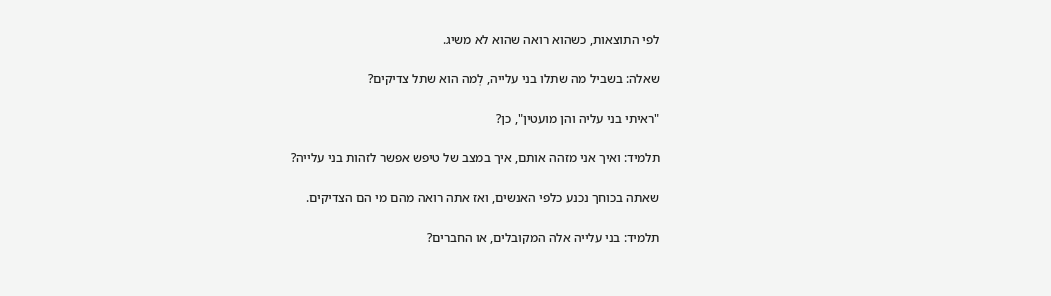לפי התוצאות, כשהוא רואה שהוא לא משיג.

שאלה: בשביל מה שתלו בני עלייה, לְמה הוא שתל צדיקים?

"ראיתי בני עליה והן מועטין", כן?

תלמיד: ואיך אני מזהה אותם, איך במצב של טיפש אפשר לזהות בני עלייה?

שאתה בכוחך נכנע כלפי האנשים, ואז אתה רואה מהם מי הם הצדיקים.

תלמיד: בני עלייה אלה המקובלים, או החברים?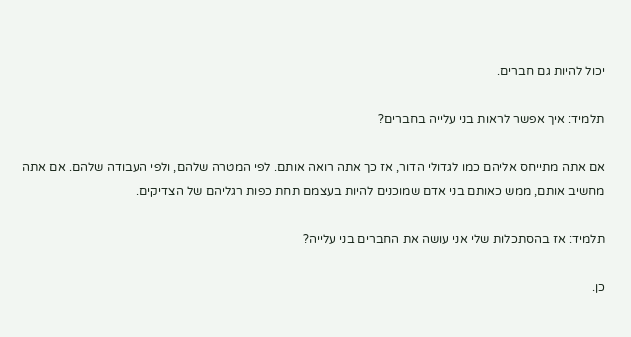יכול להיות גם חברים.

תלמיד: איך אפשר לראות בני עלייה בחברים?

אם אתה מתייחס אליהם כמו לגדולי הדור, אז כך אתה רואה אותם. לפי המטרה שלהם, ולפי העבודה שלהם. אם אתה מחשיב אותם, ממש כאותם בני אדם שמוכנים להיות בעצמם תחת כפות רגליהם של הצדיקים.

תלמיד: אז בהסתכלות שלי אני עושה את החברים בני עלייה?

כן.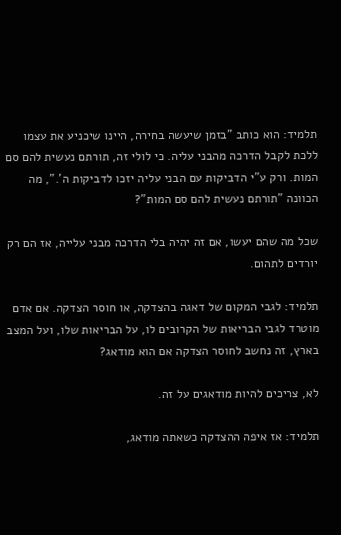תלמיד: הוא כותב "בזמן שיעשה בחירה, היינו שיכניע את עצמו ללכת לקבל הדרכה מהבני עליה. כי לולי זה, תורתם נעשית להם סם המות. ורק ע"י הדביקות עם הבני עליה יזכו לדביקות ה'.", מה הכוונה "תורתם נעשית להם סם המות"?

שכל מה שהם יעשו, אם זה יהיה בלי הדרכה מבני עלייה, אז הם רק יורדים לתהום.

תלמיד: לגבי המקום של דאגה בהצדקה, או חוסר הצדקה. אם אדם מוטרד לגבי הבריאות של הקרובים לו, על הבריאות שלו, ועל המצב בארץ, זה נחשב לחוסר הצדקה אם הוא מודאג?

לא, צריכים להיות מודאגים על זה.

תלמיד: אז איפה ההצדקה כשאתה מודאג,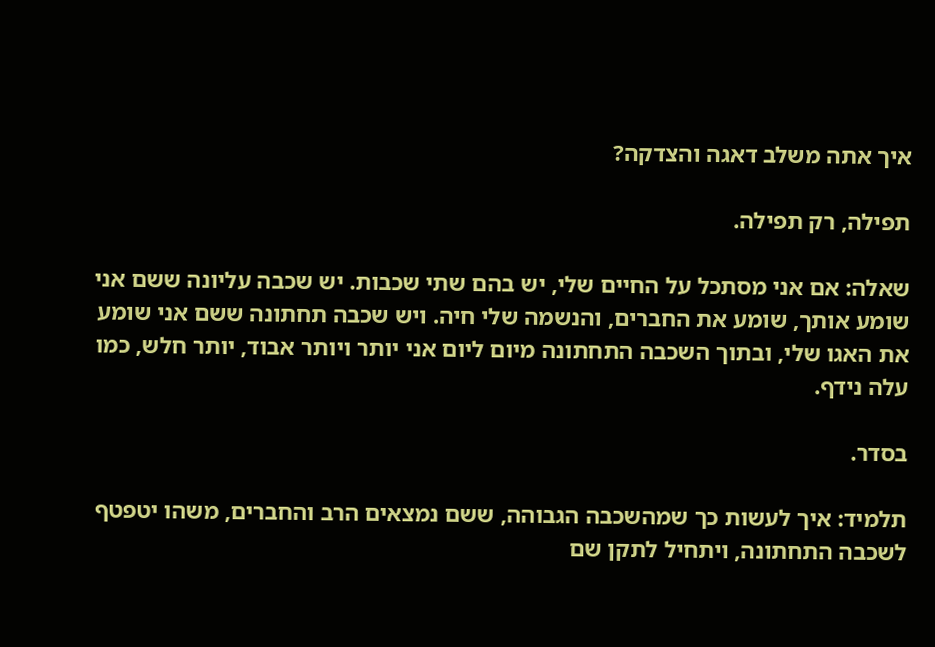איך אתה משלב דאגה והצדקה?

תפילה, רק תפילה.

שאלה: אם אני מסתכל על החיים שלי, יש בהם שתי שכבות. יש שכבה עליונה ששם אני שומע אותך, שומע את החברים, והנשמה שלי חיה. ויש שכבה תחתונה ששם אני שומע את האגו שלי, ובתוך השכבה התחתונה מיום ליום אני יותר ויותר אבוד, יותר חלש, כמו עלה נידף.

בסדר.

תלמיד: איך לעשות כך שמהשכבה הגבוהה, ששם נמצאים הרב והחברים, משהו יטפטף לשכבה התחתונה, ויתחיל לתקן שם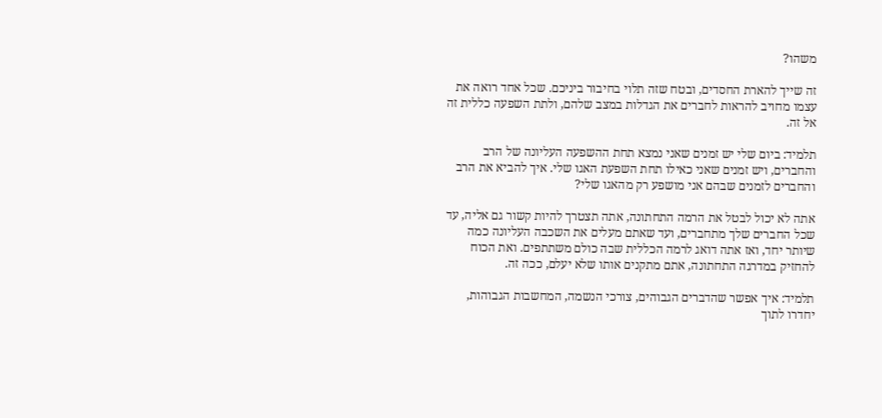משהו?

זה שייך להארת החסדים, ובטח שזה תלוי בחיבור ביניכם. שכל אחד רואה את עצמו מחויב להראות לחברים את הגדלות במצב שלהם, ולתת השפעה כללית זה אל זה.

תלמיד: ביום שלי יש זמנים שאני נמצא תחת ההשפעה העליונה של הרב והחברים, ויש זמנים שאני כאילו תחת השפעת האגו שלי. איך להביא את הרב והחברים לזמנים שבהם אני מושפע רק מהאגו שלי?

אתה לא יכול לבטל את הרמה התחתונה, אתה תצטרך להיות קשור גם אליה, עד שכל החברים שלך מתחברים, ועד שאתם מעלים את השכבה העליונה כמה שיותר יחד, ואז אתה דואג לרמה הכללית שבה כולם משתתפים. ואת הכוח להחזיק במדרגה התחתונה, אתם מתקנים אותו שלא יעלם, ככה זה.

תלמיד: איך אפשר שהדברים הגבוהים, צורכי הנשמה, המחשבות הגבוהות, יחדרו לתוך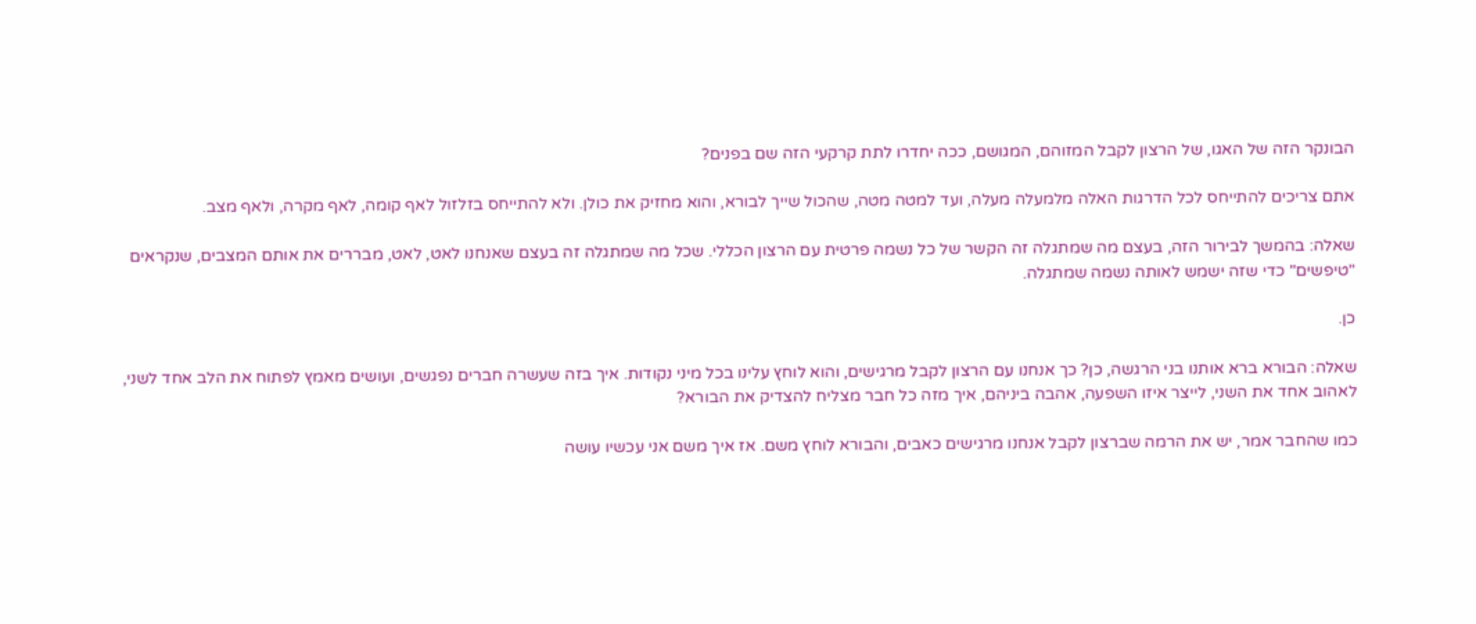הבונקר הזה של האגו, של הרצון לקבל המזוהם, המגושם, ככה יחדרו לתת קרקעי הזה שם בפנים?

אתם צריכים להתייחס לכל הדרגות האלה מלמעלה מעלה, ועד למטה מטה, שהכול שייך לבורא, והוא מחזיק את כולן. ולא להתייחס בזלזול לאף קומה, לאף מקרה, ולאף מצב.

שאלה: בהמשך לבירור הזה, בעצם מה שמתגלה זה הקשר של כל נשמה פרטית עם הרצון הכללי. שכל מה שמתגלה זה בעצם שאנחנו לאט, לאט, מבררים את אותם המצבים, שנקראים "טיפשים" כדי שזה ישמש לאותה נשמה שמתגלה.

כן.

שאלה: הבורא ברא אותנו בני הרגשה, כן? כך אנחנו עם הרצון לקבל מרגישים, והוא לוחץ עלינו בכל מיני נקודות. איך בזה שעשרה חברים נפגשים, ועושים מאמץ לפתוח את הלב אחד לשני, לאהוב אחד את השני, לייצר איזו השפעה, אהבה ביניהם, איך מזה כל חבר מצליח להצדיק את הבורא?

כמו שהחבר אמר, יש את הרמה שברצון לקבל אנחנו מרגישים כאבים, והבורא לוחץ משם. אז איך משם אני עכשיו עושה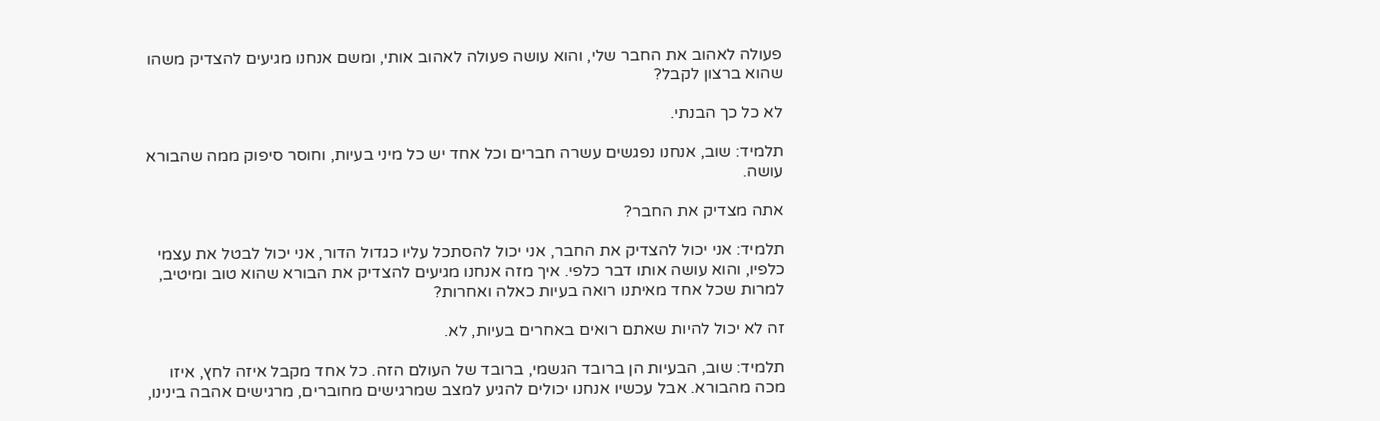פעולה לאהוב את החבר שלי, והוא עושה פעולה לאהוב אותי, ומשם אנחנו מגיעים להצדיק משהו שהוא ברצון לקבל?

לא כל כך הבנתי.

תלמיד: שוב, אנחנו נפגשים עשרה חברים וכל אחד יש כל מיני בעיות, וחוסר סיפוק ממה שהבורא עושה.

אתה מצדיק את החבר?

תלמיד: אני יכול להצדיק את החבר, אני יכול להסתכל עליו כגדול הדור, אני יכול לבטל את עצמי כלפיו, והוא עושה אותו דבר כלפי. איך מזה אנחנו מגיעים להצדיק את הבורא שהוא טוב ומיטיב, למרות שכל אחד מאיתנו רואה בעיות כאלה ואחרות?

זה לא יכול להיות שאתם רואים באחרים בעיות, לא.

תלמיד: שוב, הבעיות הן ברובד הגשמי, ברובד של העולם הזה. כל אחד מקבל איזה לחץ, איזו מכה מהבורא. אבל עכשיו אנחנו יכולים להגיע למצב שמרגישים מחוברים, מרגישים אהבה בינינו,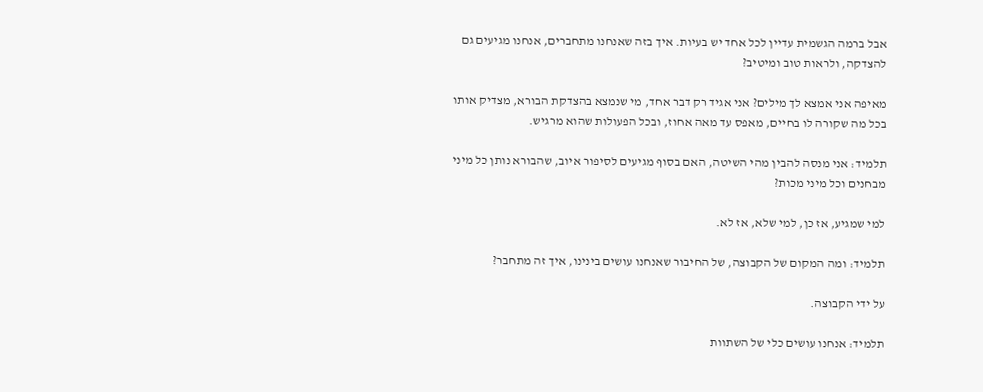אבל ברמה הגשמית עדיין לכל אחד יש בעיות. איך בזה שאנחנו מתחברים, אנחנו מגיעים גם להצדקה, ולראות טוב ומיטיב?

מאיפה אני אמצא לך מילים? אני אגיד רק דבר אחד, מי שנמצא בהצדקת הבורא, מצדיק אותו בכל מה שקורה לו בחיים, מאפס עד מאה אחוז, ובכל הפעולות שהוא מרגיש.

תלמיד: אני מנסה להבין מהי השיטה, האם בסוף מגיעים לסיפור איוב, שהבורא נותן כל מיני מבחנים וכל מיני מכות?

למי שמגיע, אז כן, למי שלא, אז לא.

תלמיד: ומה המקום של הקבוצה, של החיבור שאנחנו עושים בינינו, איך זה מתחבר?

על ידי הקבוצה.

תלמיד: אנחנו עושים כלי של השתוות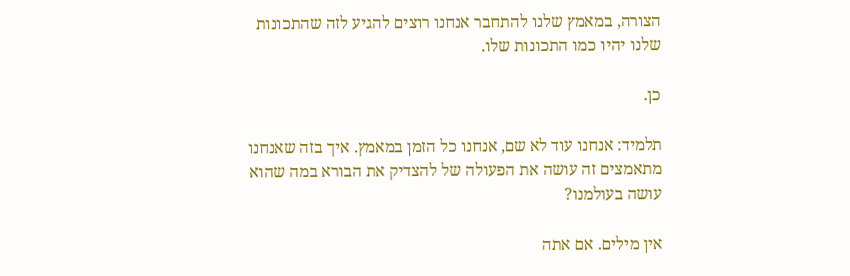הצורה, במאמץ שלנו להתחבר אנחנו רוצים להגיע לזה שהתכונות שלנו יהיו כמו התכונות שלו.

כן.

תלמיד: אנחנו עוד לא שם, אנחנו כל הזמן במאמץ. איך בזה שאנחנו מתאמצים זה עושה את הפעולה של להצדיק את הבורא במה שהוא עושה בעולמנו?

אין מילים. אם אתה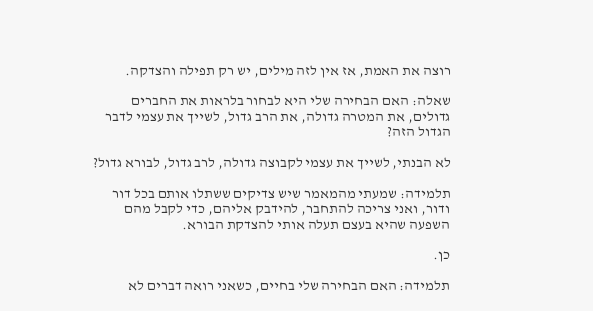רוצה את האמת, אז אין לזה מילים, יש רק תפילה והצדקה.

שאלה: האם הבחירה שלי היא לבחור בלראות את החברים גדולים, את המטרה גדולה, את הרב גדול, לשייך את עצמי לדבר הגדול הזה?

לא הבנתי, לשייך את עצמי לקבוצה גדולה, לרב גדול, לבורא גדול?

תלמידה: שמעתי מהמאמר שיש צדיקים ששתלו אותם בכל דור ודור, ואני צריכה להתחבר, להידבק אליהם, כדי לקבל מהם השפעה שהיא בעצם תעלה אותי להצדקת הבורא.

כן.

תלמידה: האם הבחירה שלי בחיים, כשאני רואה דברים לא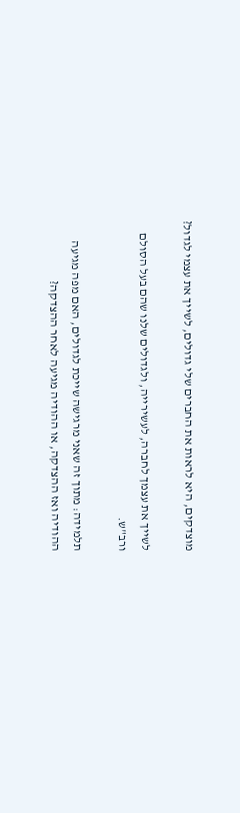מוצדקים, היא לראות את החברים שלי גדולים, לשייך את עצמי לגדול?

לשייך את עצמך לחברה, לעשירייה, ולגדולים שלנו שהם בעל הסולם ורב"ש.

תלמידה: מתוך זה שאני מרגישה שייכת לגדולים, האם מפה מגיעה ההודיה ואז ההצדקה, או ההודיה מגיעה לאחר ההצדקה?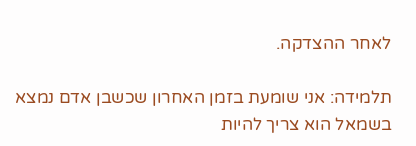לאחר ההצדקה.

תלמידה: אני שומעת בזמן האחרון שכשבן אדם נמצא בשמאל הוא צריך להיות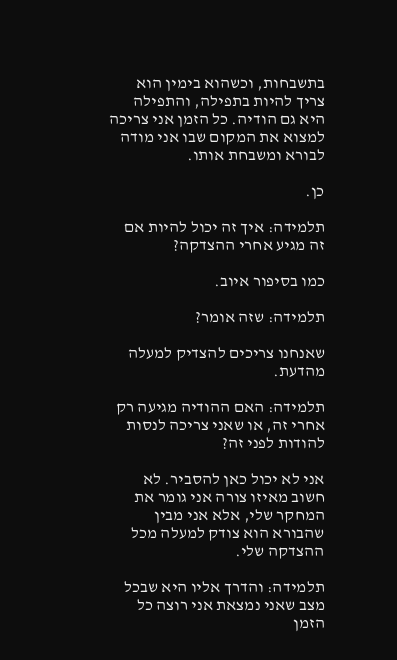בתשבחות, וכשהוא בימין הוא צריך להיות בתפילה, והתפילה היא גם הודיה. כל הזמן אני צריכה למצוא את המקום שבו אני מודה לבורא ומשבחת אותו.

כן.

תלמידה: איך זה יכול להיות אם זה מגיע אחרי ההצדקה?

כמו בסיפור איוב.

תלמידה: שזה אומר?

שאנחנו צריכים להצדיק למעלה מהדעת.

תלמידה: האם ההודיה מגיעה רק אחרי זה, או שאני צריכה לנסות להודות לפני זה?

אני לא יכול כאן להסביר. לא חשוב מאיזו צורה אני גומר את המחקר שלי, אלא אני מבין שהבורא הוא צודק למעלה מכל ההצדקה שלי.

תלמידה: והדרך אליו היא שבכל מצב שאני נמצאת אני רוצה כל הזמן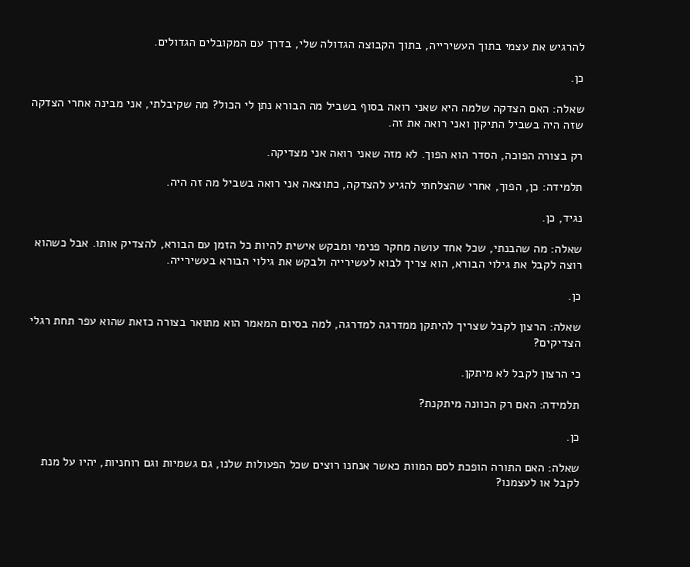להרגיש את עצמי בתוך העשירייה, בתוך הקבוצה הגדולה שלי, בדרך עם המקובלים הגדולים.

כן.

שאלה: האם הצדקה שלמה היא שאני רואה בסוף בשביל מה הבורא נתן לי הכול? מה שקיבלתי, אני מבינה אחרי הצדקה שזה היה בשביל התיקון ואני רואה את זה.

רק בצורה הפוכה, הסדר הוא הפוך. לא מזה שאני רואה אני מצדיקה.

תלמידה: כן, הפוך, אחרי שהצלחתי להגיע להצדקה, כתוצאה אני רואה בשביל מה זה היה.

נגיד, כן.

שאלה: מה שהבנתי, שכל אחד עושה מחקר פנימי ומבקש אישית להיות כל הזמן עם הבורא, להצדיק אותו. אבל כשהוא רוצה לקבל את גילוי הבורא, הוא צריך לבוא לעשירייה ולבקש את גילוי הבורא בעשירייה.

כן.

שאלה: הרצון לקבל שצריך להיתקן ממדרגה למדרגה, למה בסיום המאמר הוא מתואר בצורה כזאת שהוא עפר תחת רגלי הצדיקים?

כי הרצון לקבל לא מיתקן.

תלמידה: האם רק הכוונה מיתקנת?

כן.

שאלה: האם התורה הופכת לסם המוות כאשר אנחנו רוצים שכל הפעולות שלנו, גם גשמיות וגם רוחניות, יהיו על מנת לקבל או לעצמנו?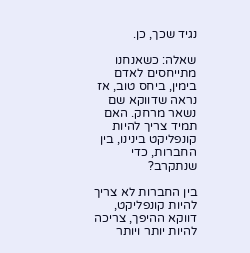נגיד שכך, כן.

שאלה: כשאנחנו מתייחסים לאדם בימין, ביחס טוב, אז נראה שדווקא שם נשאר מרחק. האם תמיד צריך להיות קונפליקט בינינו, בין החברות, כדי שנתקרב?

בין החברות לא צריך להיות קונפליקט, דווקא ההיפך, צריכה להיות יותר ויותר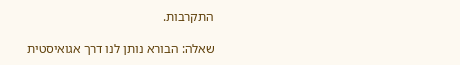התקרבות.

שאלה: הבורא נותן לנו דרך אגואיסטית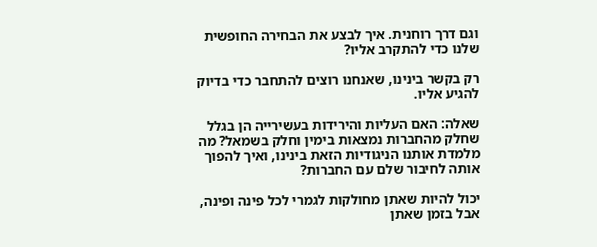וגם דרך רוחנית. איך לבצע את הבחירה החופשית שלנו כדי להתקרב אליו?

רק בקשר בינינו, שאנחנו רוצים להתחבר כדי בדיוק להגיע אליו.

שאלה: האם העליות והירידות בעשירייה הן בגלל שחלק מהחברות נמצאות בימין וחלק בשמאל? מה מלמדת אותנו הניגודיות הזאת בינינו, ואיך להפוך אותה לחיבור שלם עם החברות?

יכול להיות שאתן מחולקות לגמרי לכל פינה ופינה, אבל בזמן שאתן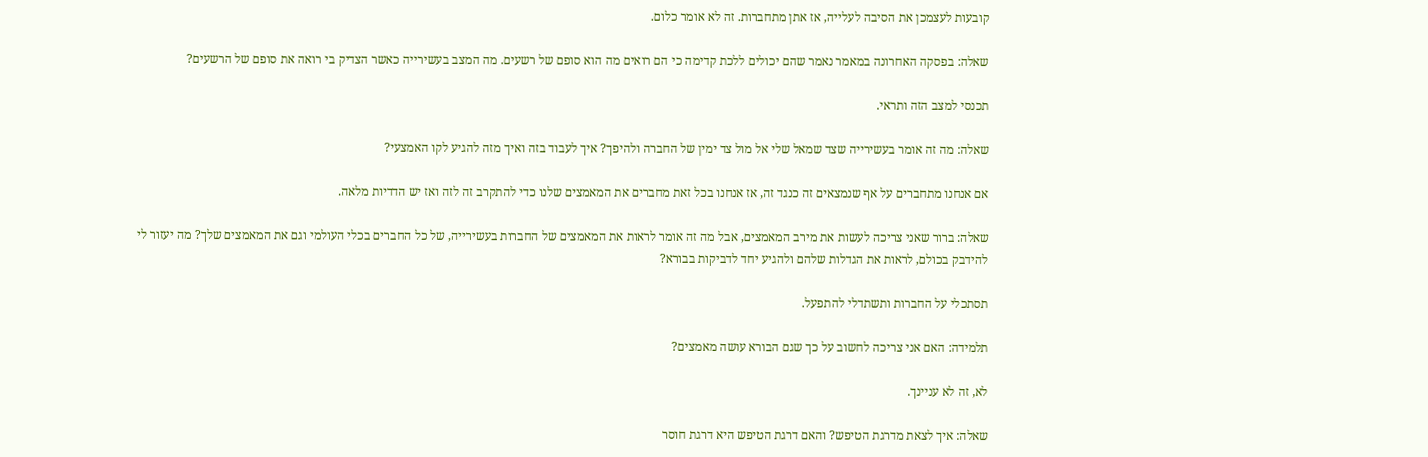קובעות לעצמכן את הסיבה לעלייה, אז אתן מתחברות. זה לא אומר כלום.

שאלה: בפסקה האחרונה במאמר נאמר שהם יכולים ללכת קדימה כי הם רואים מה הוא סופם של רשעים. מה המצב בעשירייה כאשר הצדיק בי רואה את סופם של הרשעים?

תכנסי למצב הזה ותראי.

שאלה: מה זה אומר בעשירייה שצד שמאל שלי אל מול צד ימין של החברה ולהיפך? איך לעבוד בזה ואיך מזה להגיע לקו האמצעי?

אם אנחנו מתחברים על אף שנמצאים זה כנגד זה, אז אנחנו בכל זאת מחברים את המאמצים שלנו כדי להתקרב זה לזה ואז יש הדדיות מלאה.

שאלה: ברור שאני צריכה לעשות את מירב המאמצים, אבל מה זה אומר לראות את המאמצים של החברות בעשירייה, של כל החברים בכלי העולמי וגם את המאמצים שלך? מה יעזור לי להידבק בכולם, לראות את הגדלות שלהם ולהגיע יחד לדביקות בבורא?

תסתכלי על החברות ותשתדלי להתפעל.

תלמידה: האם אני צריכה לחשוב על כך שגם הבורא עושה מאמצים?

לא, זה לא עניינך.

שאלה: איך לצאת מדרגת הטיפש? והאם דרגת הטיפש היא דרגת חוסר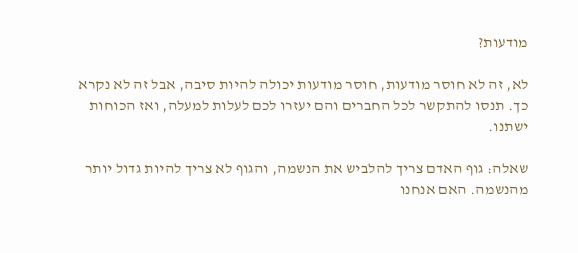מודעות?

לא, זה לא חוסר מודעות, חוסר מודעות יכולה להיות סיבה, אבל זה לא נקרא כך. תנסו להתקשר לכל החברים והם יעזרו לכם לעלות למעלה, ואז הכוחות ישתנו.

שאלה: גוף האדם צריך להלביש את הנשמה, והגוף לא צריך להיות גדול יותר מהנשמה. האם אנחנו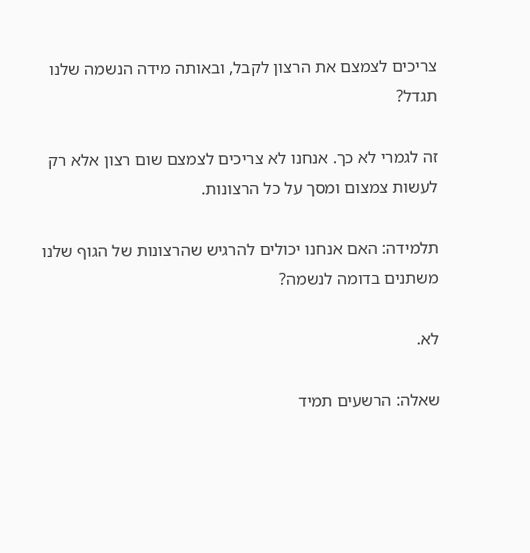צריכים לצמצם את הרצון לקבל, ובאותה מידה הנשמה שלנו תגדל?

זה לגמרי לא כך. אנחנו לא צריכים לצמצם שום רצון אלא רק לעשות צמצום ומסך על כל הרצונות.

תלמידה: האם אנחנו יכולים להרגיש שהרצונות של הגוף שלנו משתנים בדומה לנשמה?

לא.

שאלה: הרשעים תמיד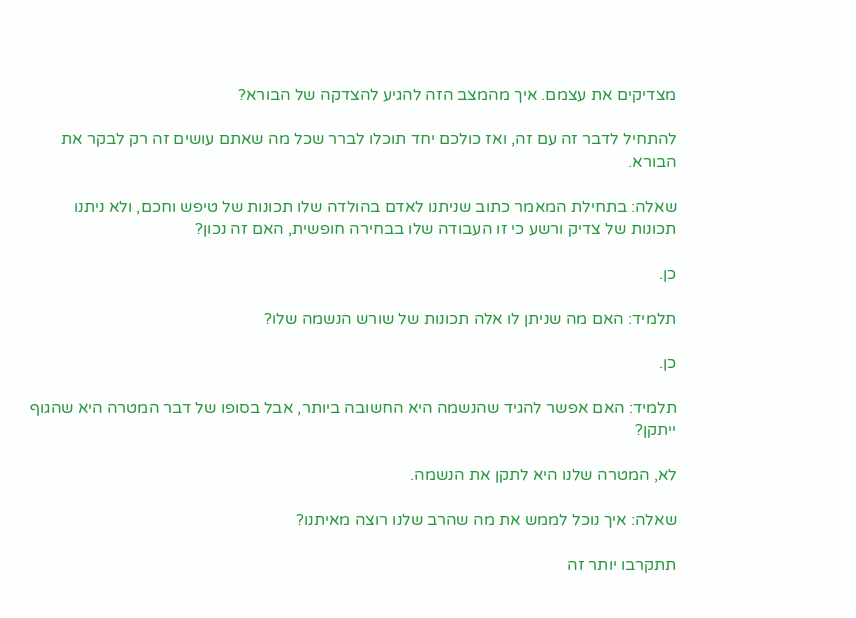מצדיקים את עצמם. איך מהמצב הזה להגיע להצדקה של הבורא?

להתחיל לדבר זה עם זה, ואז כולכם יחד תוכלו לברר שכל מה שאתם עושים זה רק לבקר את הבורא.

שאלה: בתחילת המאמר כתוב שניתנו לאדם בהולדה שלו תכונות של טיפש וחכם, ולא ניתנו תכונות של צדיק ורשע כי זו העבודה שלו בבחירה חופשית, האם זה נכון?

כן.

תלמיד: האם מה שניתן לו אלה תכונות של שורש הנשמה שלו?

כן.

תלמיד: האם אפשר להגיד שהנשמה היא החשובה ביותר, אבל בסופו של דבר המטרה היא שהגוף ייתקן?

לא, המטרה שלנו היא לתקן את הנשמה.

שאלה: איך נוכל לממש את מה שהרב שלנו רוצה מאיתנו?

תתקרבו יותר זה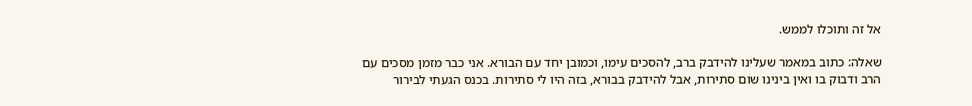אל זה ותוכלו לממש.

שאלה: כתוב במאמר שעלינו להידבק ברב, להסכים עימו, וכמובן יחד עם הבורא. אני כבר מזמן מסכים עם הרב ודבוק בו ואין בינינו שום סתירות, אבל להידבק בבורא, בזה היו לי סתירות. בכנס הגעתי לבירור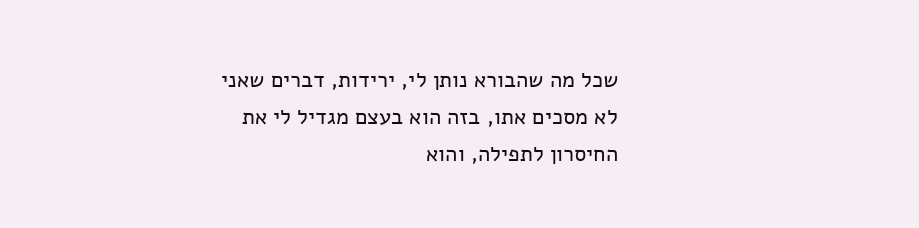שכל מה שהבורא נותן לי, ירידות, דברים שאני לא מסכים אתו, בזה הוא בעצם מגדיל לי את החיסרון לתפילה, והוא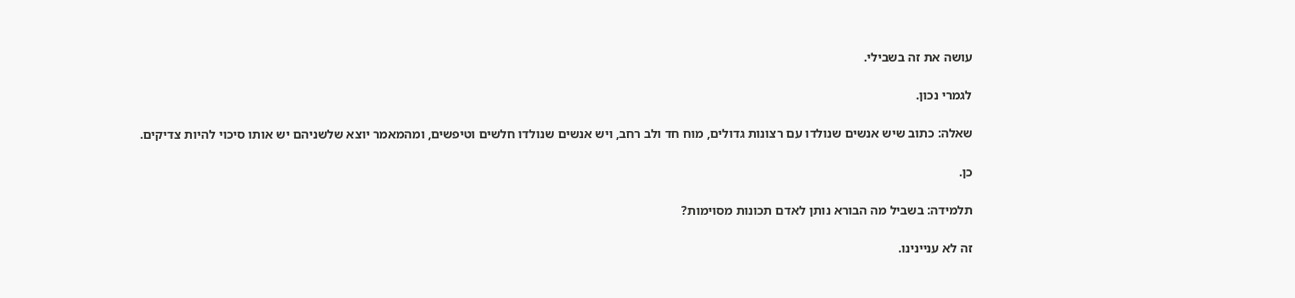עושה את זה בשבילי.

לגמרי נכון.

שאלה: כתוב שיש אנשים שנולדו עם רצונות גדולים, מוח חד ולב רחב, ויש אנשים שנולדו חלשים וטיפשים, ומהמאמר יוצא שלשניהם יש אותו סיכוי להיות צדיקים.

כן.

תלמידה: בשביל מה הבורא נותן לאדם תכונות מסוימות?

זה לא עניינינו.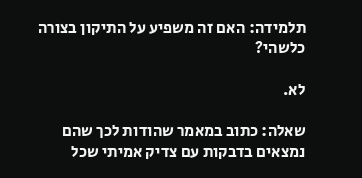תלמידה: האם זה משפיע על התיקון בצורה כלשהי?

לא.

שאלה: כתוב במאמר שהודות לכך שהם נמצאים בדבקות עם צדיק אמיתי שכל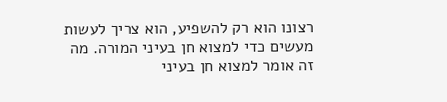רצונו הוא רק להשפיע, הוא צריך לעשות מעשים כדי למצוא חן בעיני המורה. מה זה אומר למצוא חן בעיני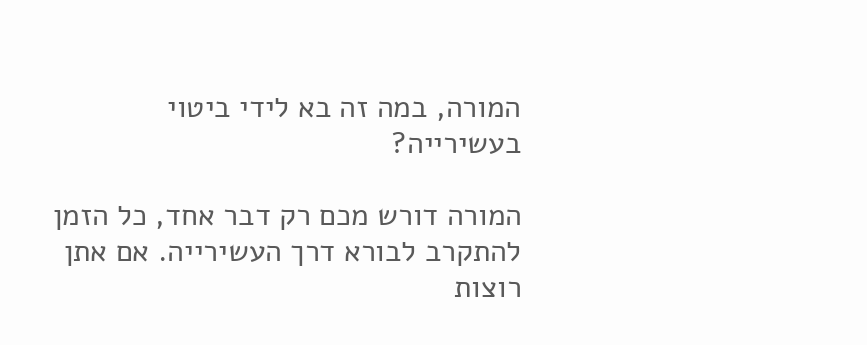המורה, במה זה בא לידי ביטוי בעשירייה?

המורה דורש מכם רק דבר אחד, כל הזמן להתקרב לבורא דרך העשירייה. אם אתן רוצות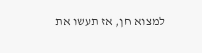למצוא חן, אז תעשו את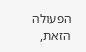הפעולה הזאת,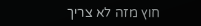חוץ מזה לא צריך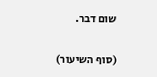שום דבר.

(סוף השיעור)